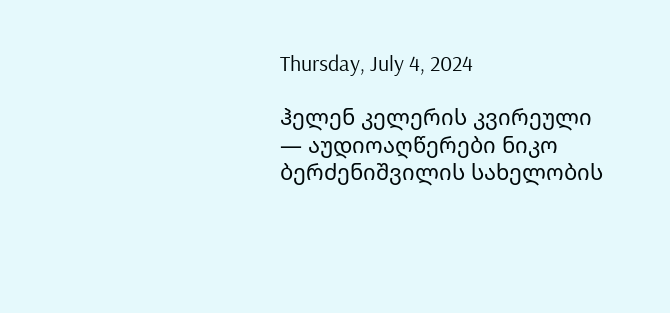Thursday, July 4, 2024

ჰელენ კელერის კვირეული — აუდიოაღწერები ნიკო ბერძენიშვილის სახელობის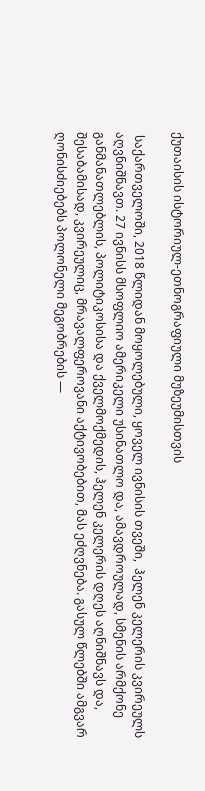ქუთაისის ისტორიულ-ეთნოგრაფიული მუზეუმისთვის

 საქართველოში, 2018 წლიდან მოყოლებული, ყოველ ივნისის თვეში,  ჰელენ კელერის კვირეულს აღვნიშნავთ. 27 ივნისს მსოფლიო ამერიკელი უსინათლო და, ამავდროულად, სმენის არმქონე  განმანათლებლის, პოლიტიკოსისა და ქველმოქმედის, ჰელენ კელერის დღეს აღნიშნავს და, შესაბამისად, კვირეულიც, მრავალფეროვანი აქტივობებით, მას ეძღვნება. გასულ წლებში ამგვარ ღონისძიებებს პოლონელი მეგობრების —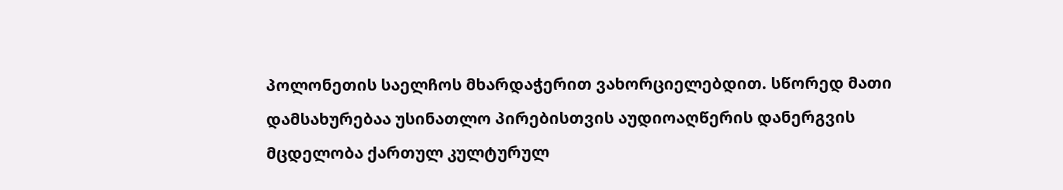პოლონეთის საელჩოს მხარდაჭერით ვახორციელებდით. სწორედ მათი დამსახურებაა უსინათლო პირებისთვის აუდიოაღწერის დანერგვის მცდელობა ქართულ კულტურულ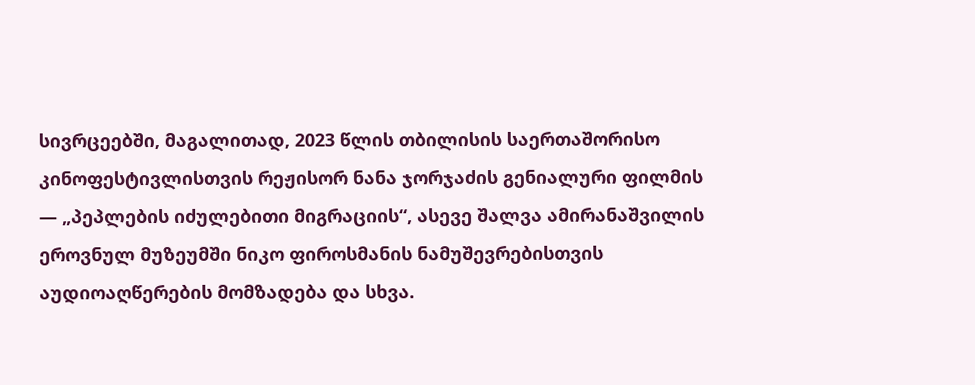სივრცეებში, მაგალითად, 2023 წლის თბილისის საერთაშორისო კინოფესტივლისთვის რეჟისორ ნანა ჯორჯაძის გენიალური ფილმის — „პეპლების იძულებითი მიგრაციის“, ასევე შალვა ამირანაშვილის ეროვნულ მუზეუმში ნიკო ფიროსმანის ნამუშევრებისთვის აუდიოაღწერების მომზადება და სხვა.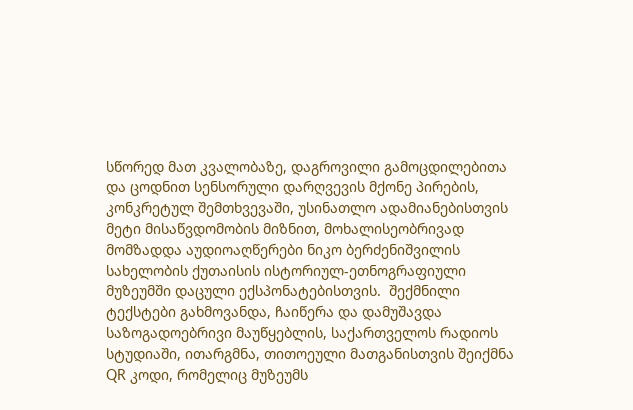სწორედ მათ კვალობაზე, დაგროვილი გამოცდილებითა და ცოდნით სენსორული დარღვევის მქონე პირების, კონკრეტულ შემთხვევაში, უსინათლო ადამიანებისთვის მეტი მისაწვდომობის მიზნით, მოხალისეობრივად მომზადდა აუდიოაღწერები ნიკო ბერძენიშვილის სახელობის ქუთაისის ისტორიულ-ეთნოგრაფიული მუზეუმში დაცული ექსპონატებისთვის.  შექმნილი ტექსტები გახმოვანდა, ჩაიწერა და დამუშავდა საზოგადოებრივი მაუწყებლის, საქართველოს რადიოს სტუდიაში, ითარგმნა, თითოეული მათგანისთვის შეიქმნა QR კოდი, რომელიც მუზეუმს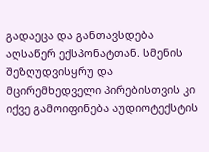გადაეცა და განთავსდება აღსაწერ ექსპონატთან. სმენის შეზღუდვისყრუ და მცირემხედველი პირებისთვის კი იქვე გამოიფინება აუდიოტექსტის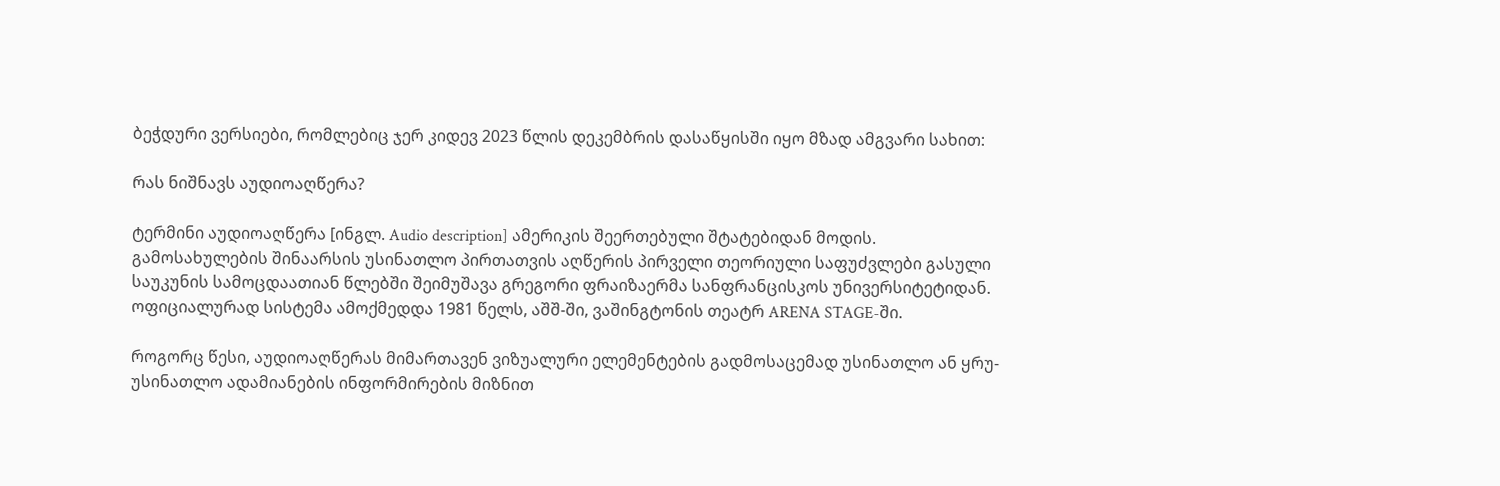ბეჭდური ვერსიები, რომლებიც ჯერ კიდევ 2023 წლის დეკემბრის დასაწყისში იყო მზად ამგვარი სახით:

რას ნიშნავს აუდიოაღწერა?

ტერმინი აუდიოაღწერა [ინგლ. Audio description] ამერიკის შეერთებული შტატებიდან მოდის. გამოსახულების შინაარსის უსინათლო პირთათვის აღწერის პირველი თეორიული საფუძვლები გასული საუკუნის სამოცდაათიან წლებში შეიმუშავა გრეგორი ფრაიზაერმა სანფრანცისკოს უნივერსიტეტიდან. ოფიციალურად სისტემა ამოქმედდა 1981 წელს, აშშ-ში, ვაშინგტონის თეატრ ARENA STAGE-ში.

როგორც წესი, აუდიოაღწერას მიმართავენ ვიზუალური ელემენტების გადმოსაცემად უსინათლო ან ყრუ-უსინათლო ადამიანების ინფორმირების მიზნით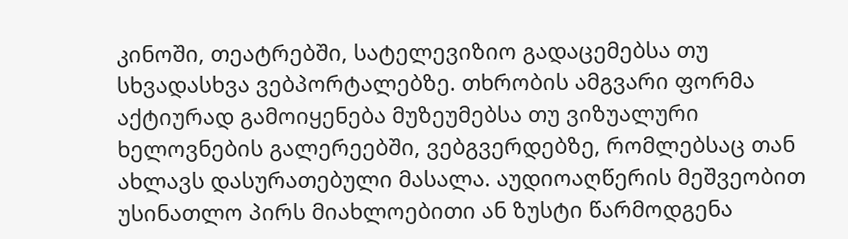კინოში, თეატრებში, სატელევიზიო გადაცემებსა თუ სხვადასხვა ვებპორტალებზე. თხრობის ამგვარი ფორმა აქტიურად გამოიყენება მუზეუმებსა თუ ვიზუალური ხელოვნების გალერეებში, ვებგვერდებზე, რომლებსაც თან ახლავს დასურათებული მასალა. აუდიოაღწერის მეშვეობით უსინათლო პირს მიახლოებითი ან ზუსტი წარმოდგენა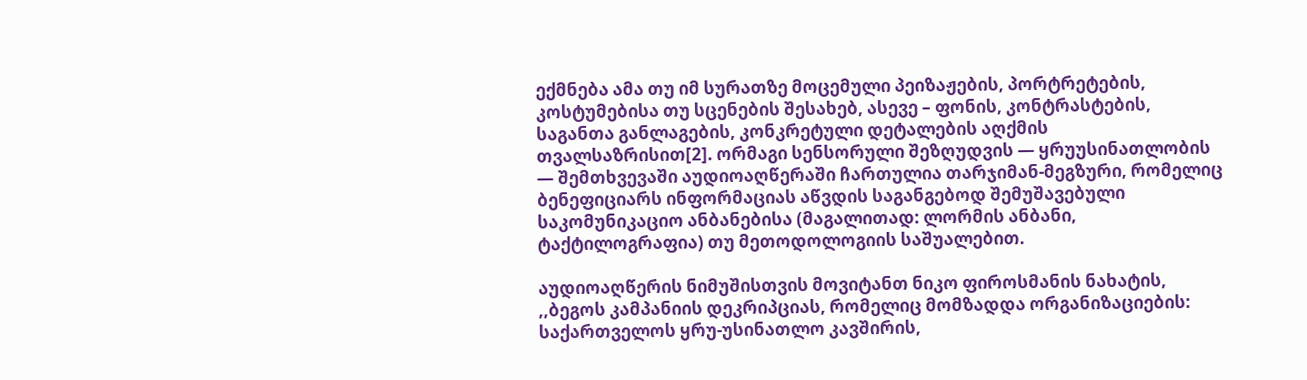ექმნება ამა თუ იმ სურათზე მოცემული პეიზაჟების, პორტრეტების, კოსტუმებისა თუ სცენების შესახებ, ასევე – ფონის, კონტრასტების, საგანთა განლაგების, კონკრეტული დეტალების აღქმის თვალსაზრისით[2]. ორმაგი სენსორული შეზღუდვის — ყრუუსინათლობის — შემთხვევაში აუდიოაღწერაში ჩართულია თარჯიმან-მეგზური, რომელიც ბენეფიციარს ინფორმაციას აწვდის საგანგებოდ შემუშავებული საკომუნიკაციო ანბანებისა (მაგალითად: ლორმის ანბანი, ტაქტილოგრაფია) თუ მეთოდოლოგიის საშუალებით.

აუდიოაღწერის ნიმუშისთვის მოვიტანთ ნიკო ფიროსმანის ნახატის, ,,ბეგოს კამპანიის დეკრიპციას, რომელიც მომზადდა ორგანიზაციების: საქართველოს ყრუ-უსინათლო კავშირის,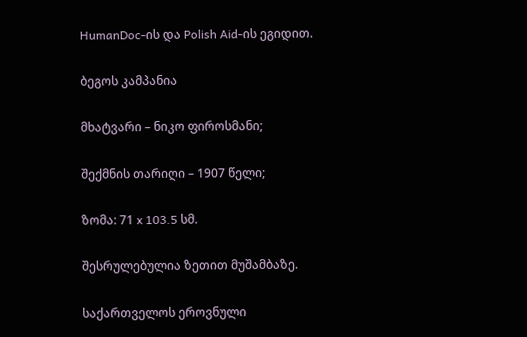HumanDoc-ის და Polish Aid-ის ეგიდით.

ბეგოს კამპანია

მხატვარი – ნიკო ფიროსმანი;

შექმნის თარიღი – 1907 წელი;

ზომა: 71 x 103.5 სმ.

შესრულებულია ზეთით მუშამბაზე.

საქართველოს ეროვნული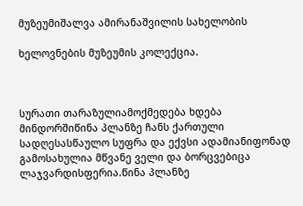მუზეუმიშალვა ამირანაშვილის სახელობის

ხელოვნების მუზეუმის კოლექცია.



სურათი თარაზულიამოქმედება ხდება მინდორშიწინა პლანზე ჩანს ქართული სადღესასწაულო სუფრა და ექვსი ადამიანიფონად გამოსახულია მწვანე ველი და ბორცვებიცა ლაჯვარდისფერია.წინა პლანზე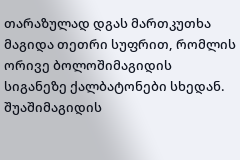თარაზულად დგას მართკუთხა მაგიდა თეთრი სუფრით, რომლის ორივე ბოლოშიმაგიდის სიგანეზე ქალბატონები სხედან.  შუაშიმაგიდის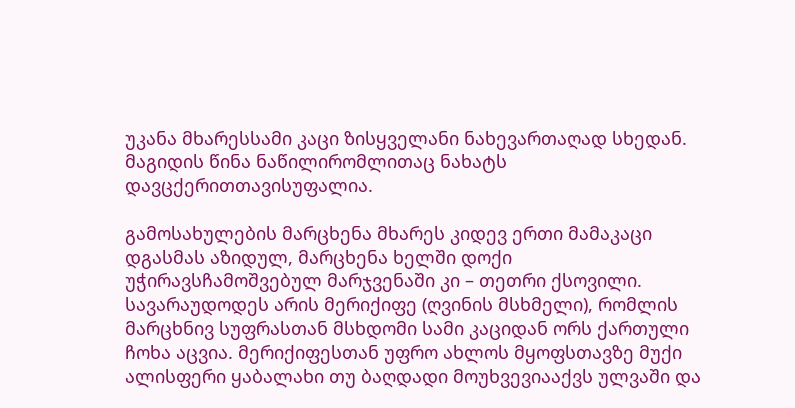უკანა მხარესსამი კაცი ზისყველანი ნახევართაღად სხედან. მაგიდის წინა ნაწილირომლითაც ნახატს დავცქერითთავისუფალია.

გამოსახულების მარცხენა მხარეს კიდევ ერთი მამაკაცი დგასმას აზიდულ, მარცხენა ხელში დოქი უჭირავსჩამოშვებულ მარჯვენაში კი – თეთრი ქსოვილი. სავარაუდოდეს არის მერიქიფე (ღვინის მსხმელი), რომლის მარცხნივ სუფრასთან მსხდომი სამი კაციდან ორს ქართული ჩოხა აცვია. მერიქიფესთან უფრო ახლოს მყოფსთავზე მუქი ალისფერი ყაბალახი თუ ბაღდადი მოუხვევიააქვს ულვაში და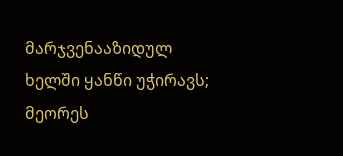მარჯვენააზიდულ ხელში ყანწი უჭირავს; მეორეს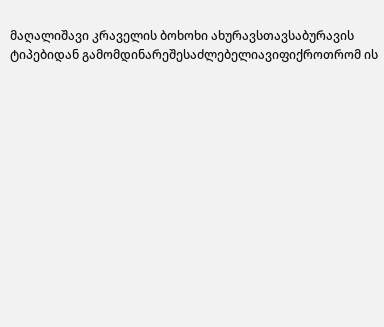მაღალიშავი კრაველის ბოხოხი ახურავსთავსაბურავის ტიპებიდან გამომდინარეშესაძლებელიავიფიქროთრომ ის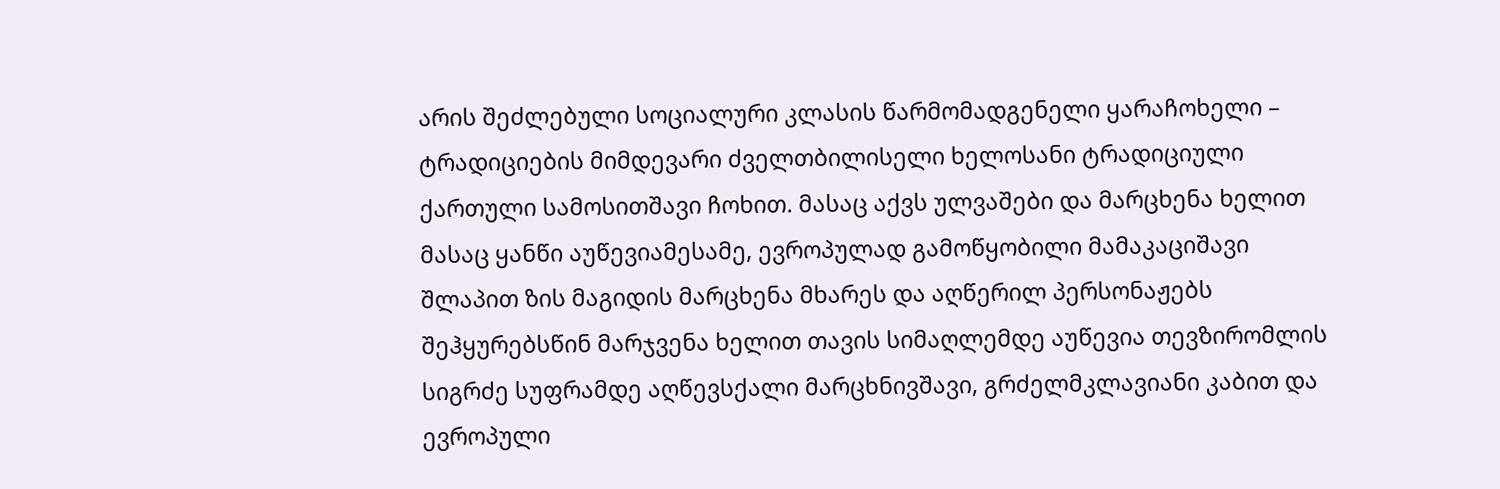არის შეძლებული სოციალური კლასის წარმომადგენელი ყარაჩოხელი – ტრადიციების მიმდევარი ძველთბილისელი ხელოსანი ტრადიციული ქართული სამოსითშავი ჩოხით. მასაც აქვს ულვაშები და მარცხენა ხელით მასაც ყანწი აუწევიამესამე, ევროპულად გამოწყობილი მამაკაციშავი შლაპით ზის მაგიდის მარცხენა მხარეს და აღწერილ პერსონაჟებს შეჰყურებსწინ მარჯვენა ხელით თავის სიმაღლემდე აუწევია თევზირომლის სიგრძე სუფრამდე აღწევსქალი მარცხნივშავი, გრძელმკლავიანი კაბით და ევროპული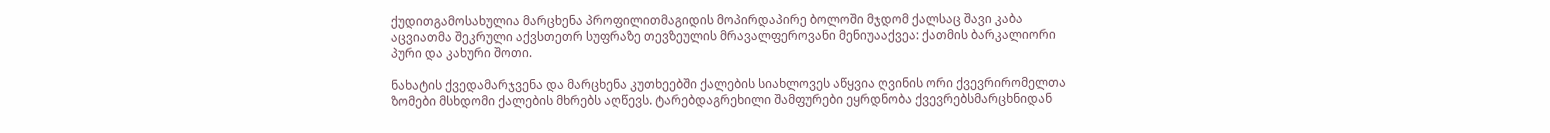ქუდითგამოსახულია მარცხენა პროფილითმაგიდის მოპირდაპირე ბოლოში მჯდომ ქალსაც შავი კაბა აცვიათმა შეკრული აქვსთეთრ სუფრაზე თევზეულის მრავალფეროვანი მენიუააქვეა: ქათმის ბარკალიორი პური და კახური შოთი.

ნახატის ქვედამარჯვენა და მარცხენა კუთხეებში ქალების სიახლოვეს აწყვია ღვინის ორი ქვევრირომელთა ზომები მსხდომი ქალების მხრებს აღწევს. ტარებდაგრეხილი შამფურები ეყრდნობა ქვევრებსმარცხნიდან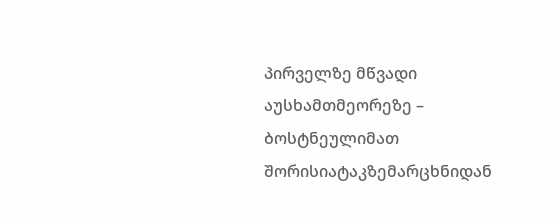პირველზე მწვადი აუსხამთმეორეზე – ბოსტნეულიმათ შორისიატაკზემარცხნიდან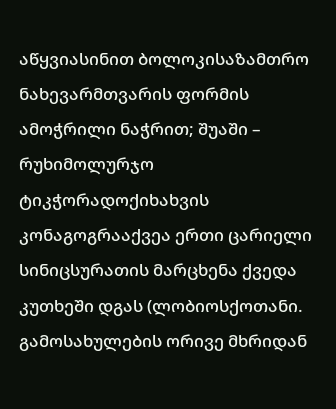აწყვიასინით ბოლოკისაზამთრო ნახევარმთვარის ფორმის ამოჭრილი ნაჭრით; შუაში – რუხიმოლურჯო ტიკჭორადოქიხახვის კონაგოგრააქვეა ერთი ცარიელი სინიცსურათის მარცხენა ქვედა კუთხეში დგას (ლობიოსქოთანი. გამოსახულების ორივე მხრიდან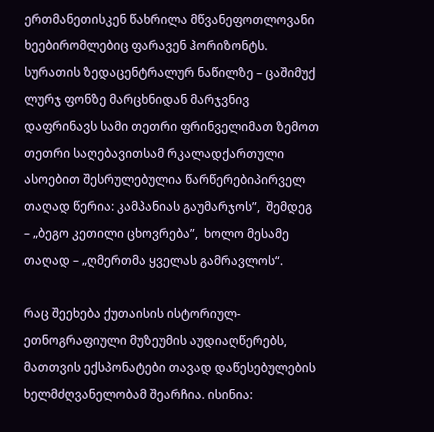ერთმანეთისკენ წახრილა მწვანეფოთლოვანი ხეებირომლებიც ფარავენ ჰორიზონტს. სურათის ზედაცენტრალურ ნაწილზე – ცაშიმუქ ლურჯ ფონზე მარცხნიდან მარჯვნივ დაფრინავს სამი თეთრი ფრინველიმათ ზემოთ თეთრი საღებავითსამ რკალადქართული ასოებით შესრულებულია წარწერებიპირველ თაღად წერია: კამპანიას გაუმარჯოს”,  შემდეგ – „ბეგო კეთილი ცხოვრება”,  ხოლო მესამე თაღად – „ღმერთმა ყველას გამრავლოს“.

რაც შეეხება ქუთაისის ისტორიულ-ეთნოგრაფიული მუზეუმის აუდიაღწერებს, მათთვის ექსპონატები თავად დაწესებულების ხელმძღვანელობამ შეარჩია. ისინია: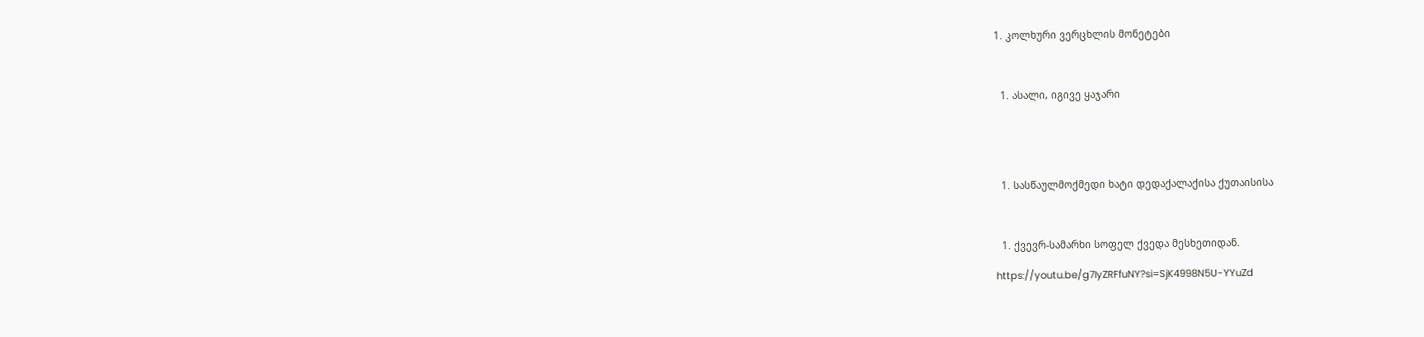1. კოლხური ვერცხლის მონეტები



  1. ასალი, იგივე ყაჯარი





  1. სასწაულმოქმედი ხატი დედაქალაქისა ქუთაისისა



  1. ქვევრ-სამარხი სოფელ ქვედა მესხეთიდან.

https://youtu.be/g7IyZRFfuNY?si=SjK4998N5U-YYuZd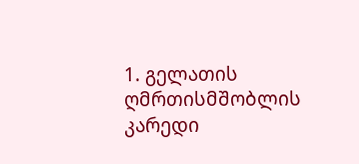1. გელათის ღმრთისმშობლის კარედი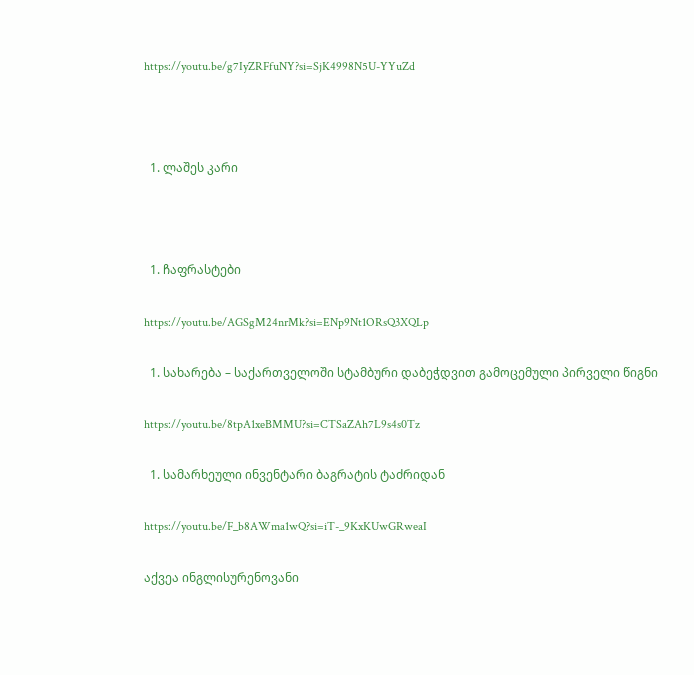https://youtu.be/g7IyZRFfuNY?si=SjK4998N5U-YYuZd



  1. ლაშეს კარი



  1. ჩაფრასტები

https://youtu.be/AGSgM24nrMk?si=ENp9Nt1ORsQ3XQLp

  1. სახარება – საქართველოში სტამბური დაბეჭდვით გამოცემული პირველი წიგნი

https://youtu.be/8tpA1xeBMMU?si=CTSaZAh7L9s4s0Tz

  1. სამარხეული ინვენტარი ბაგრატის ტაძრიდან

https://youtu.be/F_b8AWma1wQ?si=iT-_9KxKUwGRweaI

აქვეა ინგლისურენოვანი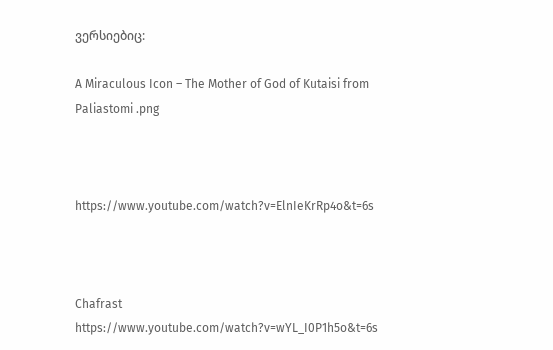ვერსიებიც:

A Miraculous Icon – The Mother of God of Kutaisi from Paliastomi .png



https://www.youtube.com/watch?v=ElnIeKrRp4o&t=6s



Chafrast https://www.youtube.com/watch?v=wYL_I0P1h5o&t=6s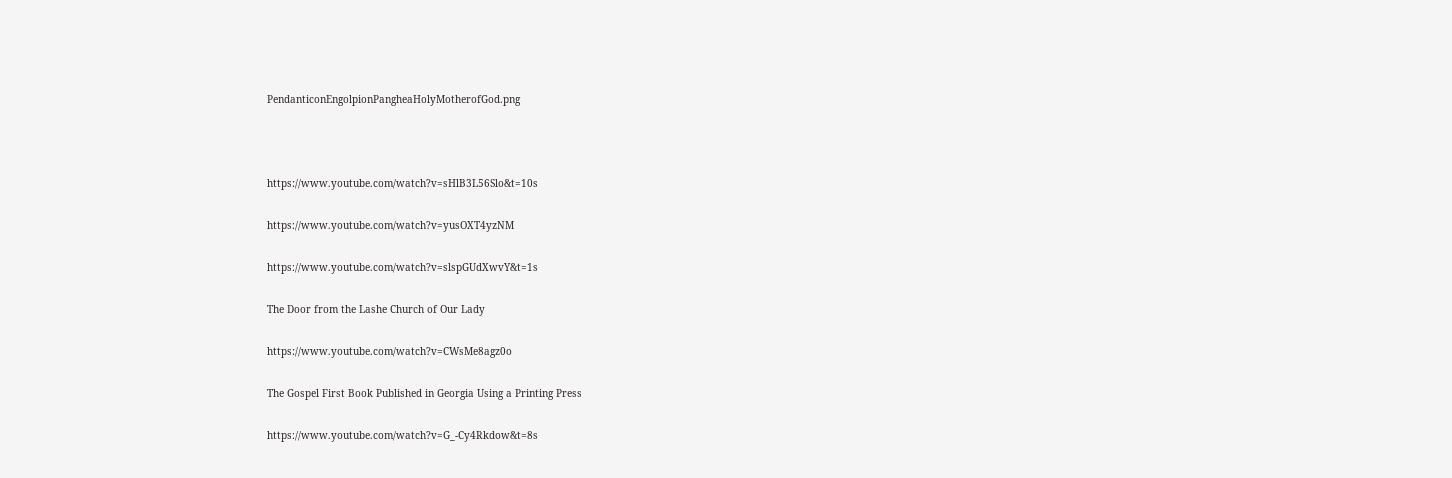PendanticonEngolpionPangheaHolyMotherofGod.png



https://www.youtube.com/watch?v=sHlB3L56Slo&t=10s

https://www.youtube.com/watch?v=yusOXT4yzNM

https://www.youtube.com/watch?v=slspGUdXwvY&t=1s

The Door from the Lashe Church of Our Lady

https://www.youtube.com/watch?v=CWsMe8agz0o

The Gospel First Book Published in Georgia Using a Printing Press

https://www.youtube.com/watch?v=G_-Cy4Rkdow&t=8s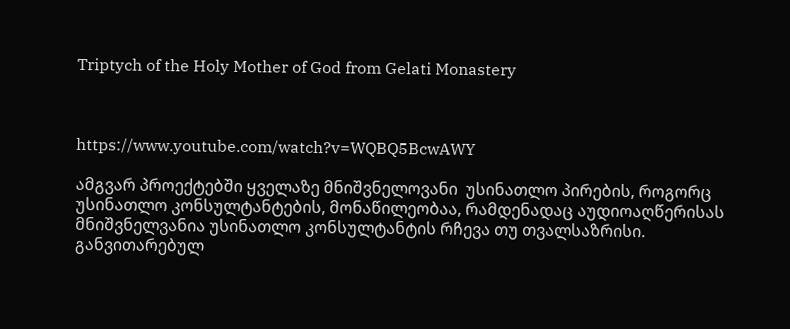Triptych of the Holy Mother of God from Gelati Monastery



https://www.youtube.com/watch?v=WQBQ5BcwAWY

ამგვარ პროექტებში ყველაზე მნიშვნელოვანი  უსინათლო პირების, როგორც უსინათლო კონსულტანტების, მონაწილეობაა, რამდენადაც აუდიოაღწერისას მნიშვნელვანია უსინათლო კონსულტანტის რჩევა თუ თვალსაზრისი. განვითარებულ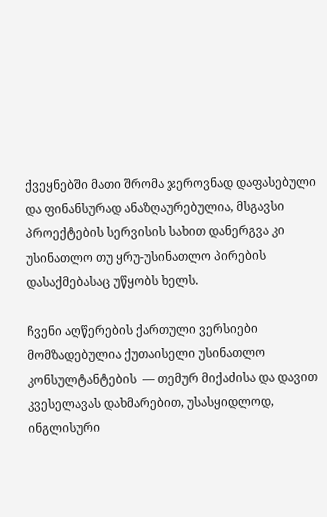ქვეყნებში მათი შრომა ჯეროვნად დაფასებული და ფინანსურად ანაზღაურებულია, მსგავსი პროექტების სერვისის სახით დანერგვა კი უსინათლო თუ ყრუ-უსინათლო პირების დასაქმებასაც უწყობს ხელს.

ჩვენი აღწერების ქართული ვერსიები მომზადებულია ქუთაისელი უსინათლო კონსულტანტების  — თემურ მიქაძისა და დავით კვესელავას დახმარებით, უსასყიდლოდ, ინგლისური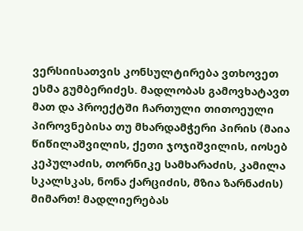ვერსიისათვის კონსულტირება ვთხოვეთ ესმა გუმბერიძეს. მადლობას გამოვხატავთ მათ და პროექტში ჩართული თითოეული პიროვნებისა თუ მხარდამჭერი პირის (მაია წიწილაშვილის, ქეთი ჯოჯიშვილის, იოსებ კეპულაძის, თორნიკე სამხარაძის, კამილა სკალსკას, ნონა ქარციძის, მზია ზარნაძის) მიმართ! მადლიერებას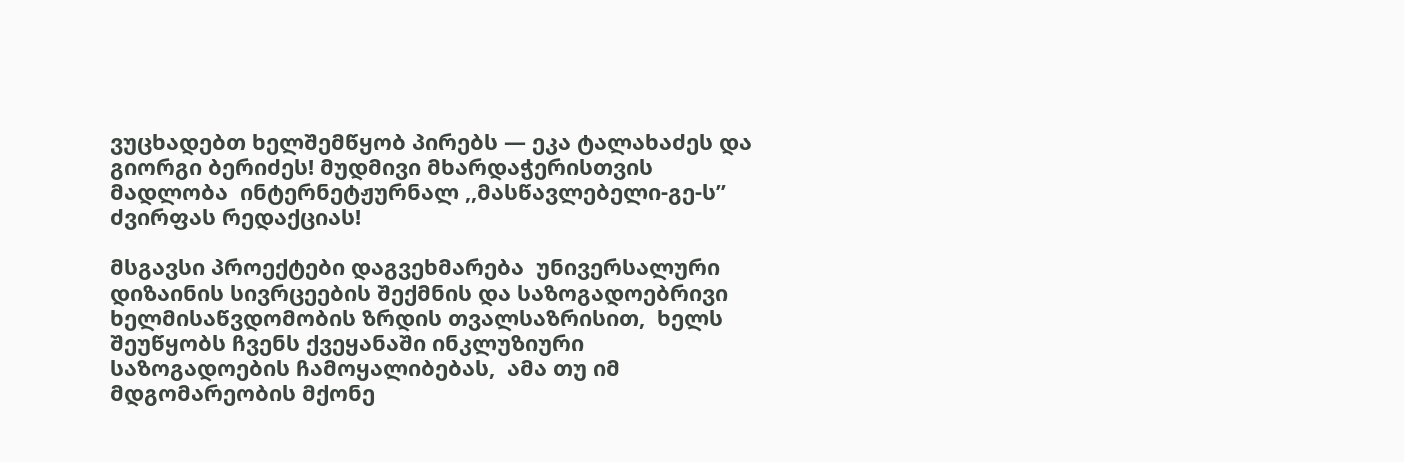ვუცხადებთ ხელშემწყობ პირებს — ეკა ტალახაძეს და გიორგი ბერიძეს! მუდმივი მხარდაჭერისთვის მადლობა  ინტერნეტჟურნალ ,,მასწავლებელი-გე-ს” ძვირფას რედაქციას!

მსგავსი პროექტები დაგვეხმარება  უნივერსალური დიზაინის სივრცეების შექმნის და საზოგადოებრივი ხელმისაწვდომობის ზრდის თვალსაზრისით,  ხელს შეუწყობს ჩვენს ქვეყანაში ინკლუზიური საზოგადოების ჩამოყალიბებას,  ამა თუ იმ მდგომარეობის მქონე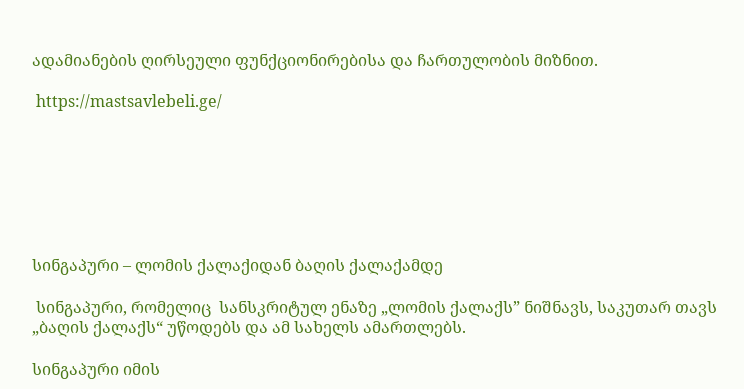ადამიანების ღირსეული ფუნქციონირებისა და ჩართულობის მიზნით.

 https://mastsavlebeli.ge/







სინგაპური – ლომის ქალაქიდან ბაღის ქალაქამდე

 სინგაპური, რომელიც  სანსკრიტულ ენაზე „ლომის ქალაქს” ნიშნავს, საკუთარ თავს „ბაღის ქალაქს“ უწოდებს და ამ სახელს ამართლებს.

სინგაპური იმის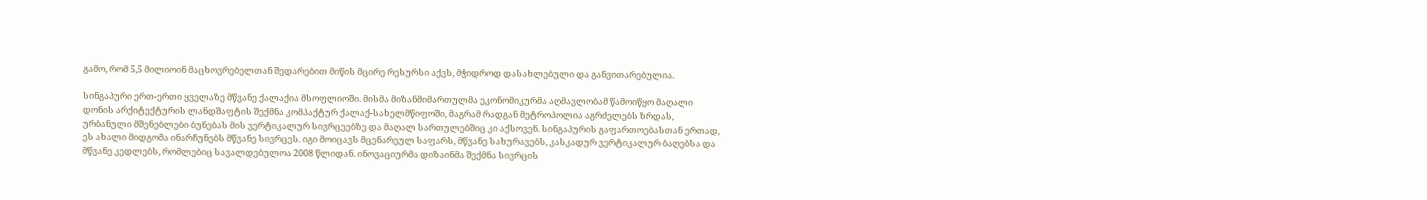გამო, რომ 5,5 მილიოინ მაცხოვრებელთან შედარებით მიწის მცირე რესურსი აქვს, მჭიდროდ დასახლებული და განვითარებულია.

სინგაპური ერთ-ერთი ყველაზე მწვანე ქალაქია მსოფლიოში. მისმა მიზანმიმართულმა ეკონომიკურმა აღმავლობამ წამოიწყო მაღალი დონის არქიტექტურის ლანდშაფტის შექმნა კომპაქტურ ქალაქ-სახელმწიფოში, მაგრამ რადგან მეტროპოლია აგრძელებს ზრდას, ურბანული მშენებლები ბუნებას მის ვერტიკალურ სივრცეებზე და მაღალ სართულებშიც კი აქსოვენ. სინგაპურის გაფართოებასთან ერთად, ეს ახალი მიდგომა ინარჩუნებს მწვანე სივრცეს. იგი მოიცავს მცენარეულ საფარს, მწვანე სახურავებს, კასკადურ ვერტიკალურ ბაღებსა და მწვანე კედლებს, რომლებიც სავალდებულოა 2008 წლიდან. ინოვაციურმა დიზაინმა შექმნა სივრცის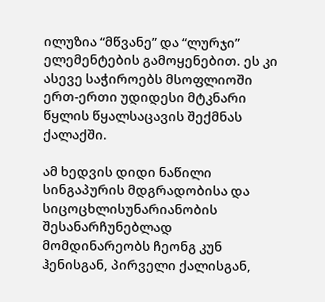ილუზია “მწვანე” და “ლურჯი” ელემენტების გამოყენებით. ეს კი ასევე საჭიროებს მსოფლიოში ერთ-ერთი უდიდესი მტკნარი წყლის წყალსაცავის შექმნას ქალაქში.

ამ ხედვის დიდი ნაწილი სინგაპურის მდგრადობისა და სიცოცხლისუნარიანობის შესანარჩუნებლად მომდინარეობს ჩეონგ კუნ ჰენისგან, პირველი ქალისგან,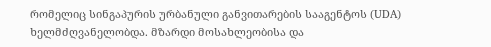რომელიც სინგაპურის ურბანული განვითარების სააგენტოს (UDA) ხელმძღვანელობდა. მზარდი მოსახლეობისა და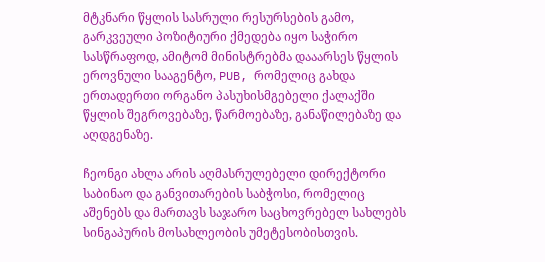მტკნარი წყლის სასრული რესურსების გამო, გარკვეული პოზიტიური ქმედება იყო საჭირო სასწრაფოდ, ამიტომ მინისტრებმა დააარსეს წყლის ეროვნული სააგენტო, PUB, რომელიც გახდა ერთადერთი ორგანო პასუხისმგებელი ქალაქში წყლის შეგროვებაზე, წარმოებაზე, განაწილებაზე და აღდგენაზე.

ჩეონგი ახლა არის აღმასრულებელი დირექტორი საბინაო და განვითარების საბჭოსი, რომელიც აშენებს და მართავს საჯარო საცხოვრებელ სახლებს სინგაპურის მოსახლეობის უმეტესობისთვის.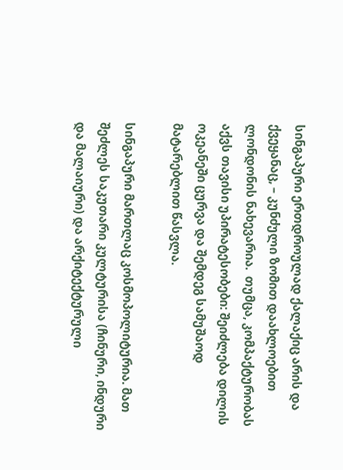სინგაპური ერთდროულად ქალაქიც არის და ქვეყანაც, – კუნძული ზომით დაახლოებით ლონდონის ნახევარია.  თუმცა, კომპაქტურობას აქვს თავისი უპირატესობები: შეიძლება დილის ოკეანეში ცურვა და შემდეგ სამუშაოდ მატარებლით წასვლა.

სინგაპური მართლაც კოსმოპოლიტურია. მათ შეძლეს საკუთარი კულტურისა (ჩინური, ინდური და მალაიური) და არქიტექტურული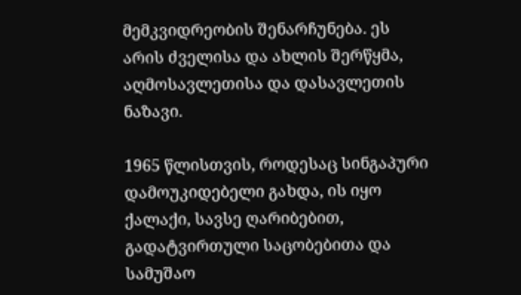მემკვიდრეობის შენარჩუნება. ეს არის ძველისა და ახლის შერწყმა, აღმოსავლეთისა და დასავლეთის ნაზავი.

1965 წლისთვის, როდესაც სინგაპური დამოუკიდებელი გახდა, ის იყო ქალაქი, სავსე ღარიბებით, გადატვირთული საცობებითა და სამუშაო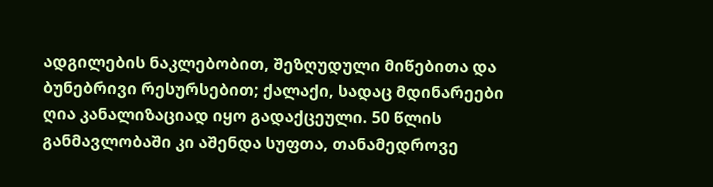ადგილების ნაკლებობით, შეზღუდული მიწებითა და ბუნებრივი რესურსებით; ქალაქი, სადაც მდინარეები ღია კანალიზაციად იყო გადაქცეული. 50 წლის განმავლობაში კი აშენდა სუფთა, თანამედროვე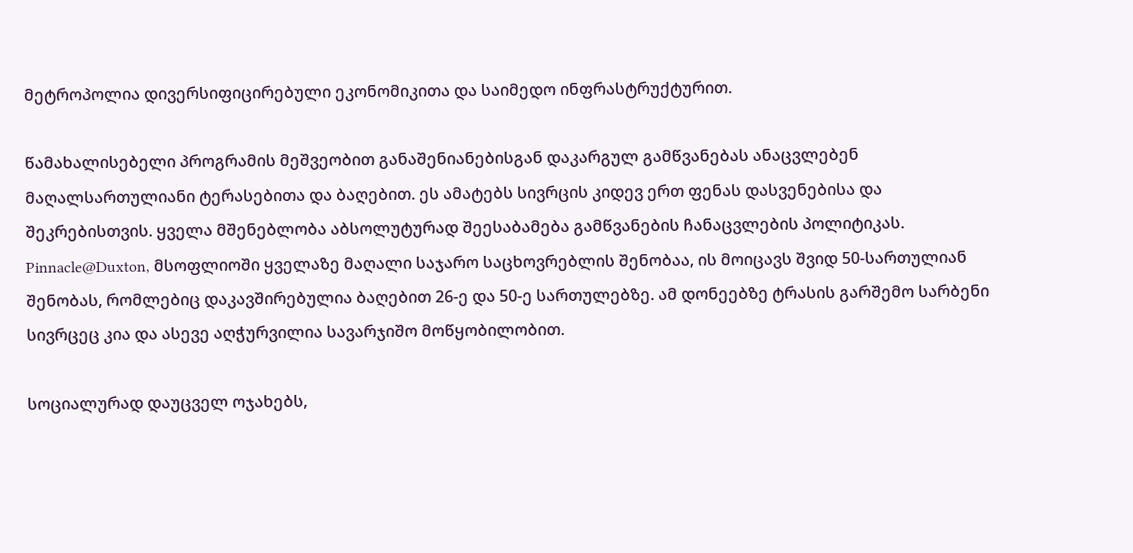მეტროპოლია დივერსიფიცირებული ეკონომიკითა და საიმედო ინფრასტრუქტურით.

წამახალისებელი პროგრამის მეშვეობით განაშენიანებისგან დაკარგულ გამწვანებას ანაცვლებენ მაღალსართულიანი ტერასებითა და ბაღებით. ეს ამატებს სივრცის კიდევ ერთ ფენას დასვენებისა და შეკრებისთვის. ყველა მშენებლობა აბსოლუტურად შეესაბამება გამწვანების ჩანაცვლების პოლიტიკას. Pinnacle@Duxton, მსოფლიოში ყველაზე მაღალი საჯარო საცხოვრებლის შენობაა, ის მოიცავს შვიდ 50-სართულიან შენობას, რომლებიც დაკავშირებულია ბაღებით 26-ე და 50-ე სართულებზე. ამ დონეებზე ტრასის გარშემო სარბენი სივრცეც კია და ასევე აღჭურვილია სავარჯიშო მოწყობილობით.

სოციალურად დაუცველ ოჯახებს,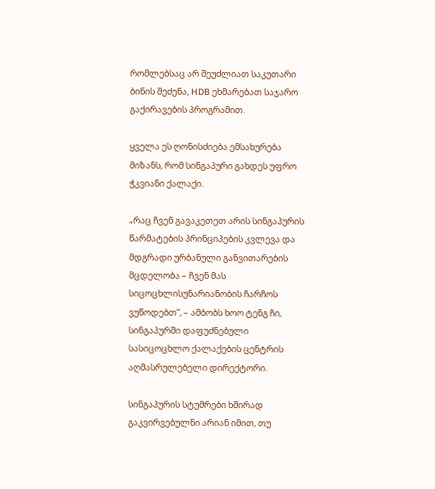რომლებსაც არ შეუძლიათ საკუთარი ბინის შეძენა, HDB ეხმარებათ საჯარო გაქირავების პროგრამით.

ყველა ეს ღონისძიება ემსახურება მიზანს, რომ სინგაპური გახდეს უფრო ჭკვიანი ქალაქი.

„რაც ჩვენ გავაკეთეთ არის სინგაპურის წარმატების პრინციპების კვლევა და მდგრადი ურბანული განვითარების მცდელობა – ჩვენ მას სიცოცხლისუნარიანობის ჩარჩოს ვუწოდებთ“, – ამბობს ხოო ტენგ ჩი, სინგაპურში დაფუძნებული სასიცოცხლო ქალაქების ცენტრის აღმასრულებელი დირექტორი.

სინგაპურის სტუმრები ხშირად გაკვირვებულნი არიან იმით, თუ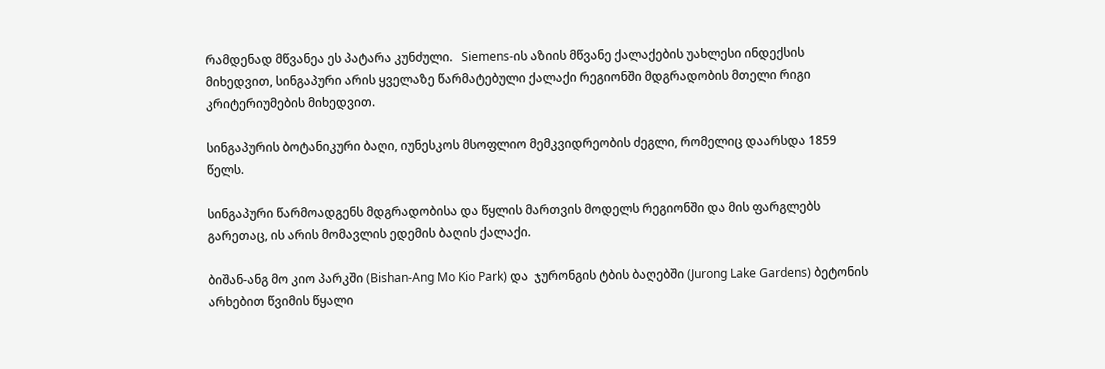რამდენად მწვანეა ეს პატარა კუნძული.   Siemens-ის აზიის მწვანე ქალაქების უახლესი ინდექსის მიხედვით, სინგაპური არის ყველაზე წარმატებული ქალაქი რეგიონში მდგრადობის მთელი რიგი კრიტერიუმების მიხედვით.

სინგაპურის ბოტანიკური ბაღი, იუნესკოს მსოფლიო მემკვიდრეობის ძეგლი, რომელიც დაარსდა 1859 წელს.

სინგაპური წარმოადგენს მდგრადობისა და წყლის მართვის მოდელს რეგიონში და მის ფარგლებს გარეთაც, ის არის მომავლის ედემის ბაღის ქალაქი.

ბიშან-ანგ მო კიო პარკში (Bishan-Ang Mo Kio Park) და  ჯურონგის ტბის ბაღებში (Jurong Lake Gardens) ბეტონის არხებით წვიმის წყალი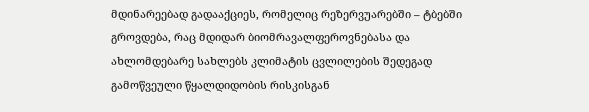მდინარეებად გადააქციეს, რომელიც რეზერვუარებში – ტბებში გროვდება, რაც მდიდარ ბიომრავალფეროვნებასა და ახლომდებარე სახლებს კლიმატის ცვლილების შედეგად გამოწვეული წყალდიდობის რისკისგან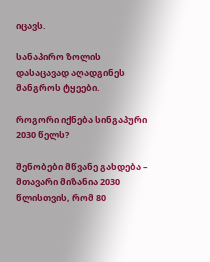იცავს.

სანაპირო ზოლის დასაცავად აღადგინეს მანგროს ტყეები.

როგორი იქნება სინგაპური 2030 წელს?

შენობები მწვანე გახდება – მთავარი მიზანია 2030 წლისთვის, რომ 80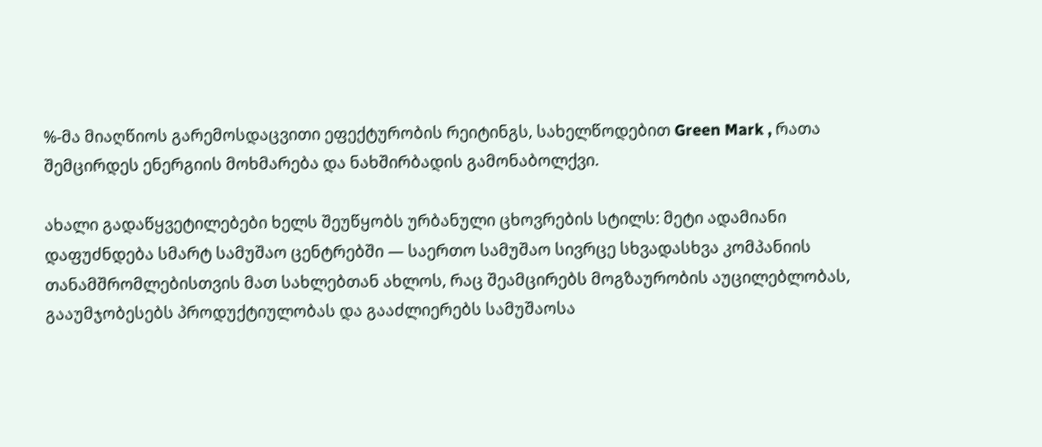%-მა მიაღწიოს გარემოსდაცვითი ეფექტურობის რეიტინგს, სახელწოდებით Green Mark , რათა შემცირდეს ენერგიის მოხმარება და ნახშირბადის გამონაბოლქვი.

ახალი გადაწყვეტილებები ხელს შეუწყობს ურბანული ცხოვრების სტილს: მეტი ადამიანი დაფუძნდება სმარტ სამუშაო ცენტრებში — საერთო სამუშაო სივრცე სხვადასხვა კომპანიის თანამშრომლებისთვის მათ სახლებთან ახლოს, რაც შეამცირებს მოგზაურობის აუცილებლობას, გააუმჯობესებს პროდუქტიულობას და გააძლიერებს სამუშაოსა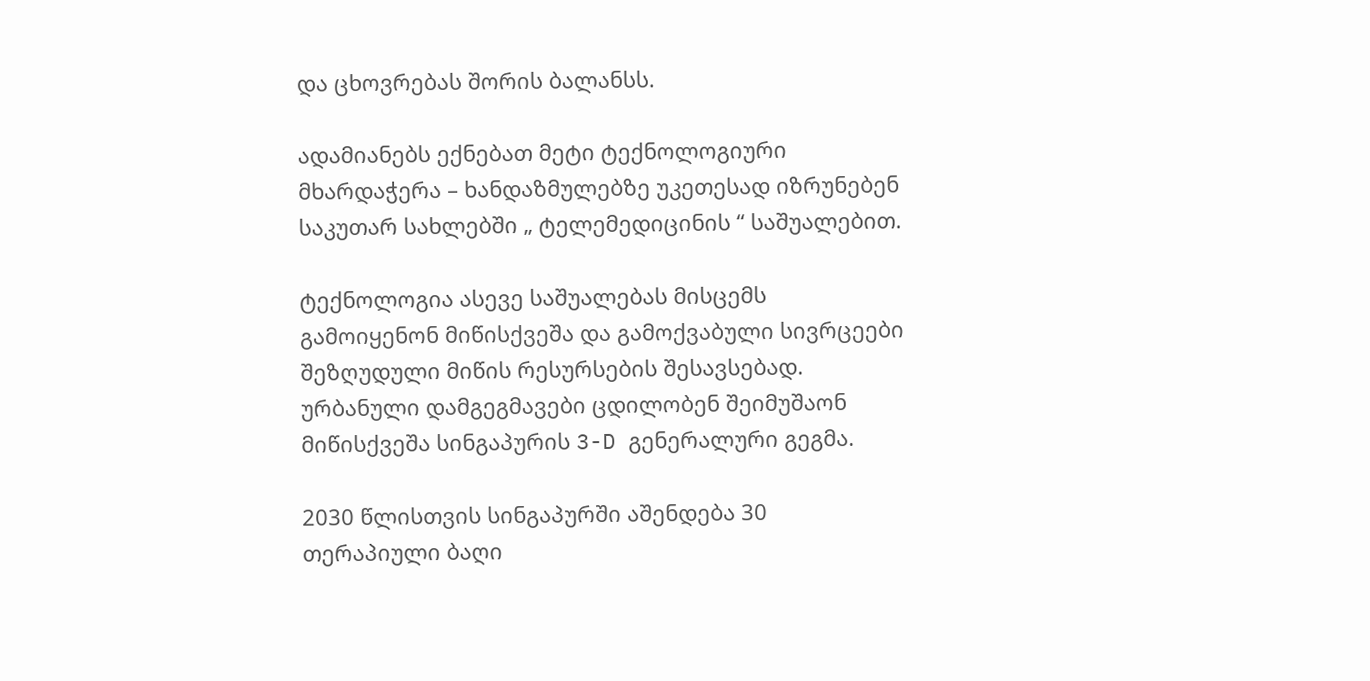და ცხოვრებას შორის ბალანსს.

ადამიანებს ექნებათ მეტი ტექნოლოგიური მხარდაჭერა – ხანდაზმულებზე უკეთესად იზრუნებენ საკუთარ სახლებში „ ტელემედიცინის “ საშუალებით.

ტექნოლოგია ასევე საშუალებას მისცემს გამოიყენონ მიწისქვეშა და გამოქვაბული სივრცეები შეზღუდული მიწის რესურსების შესავსებად. ურბანული დამგეგმავები ცდილობენ შეიმუშაონ მიწისქვეშა სინგაპურის 3-D გენერალური გეგმა.

2030 წლისთვის სინგაპურში აშენდება 30 თერაპიული ბაღი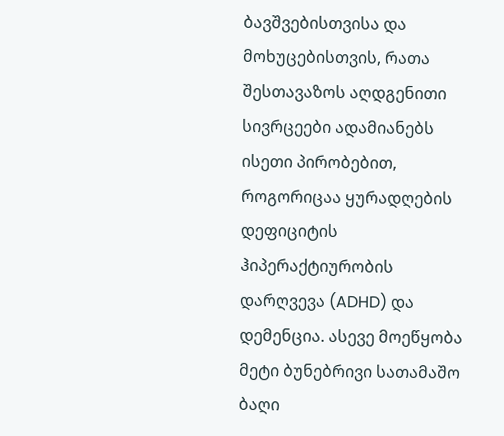ბავშვებისთვისა და მოხუცებისთვის, რათა შესთავაზოს აღდგენითი სივრცეები ადამიანებს ისეთი პირობებით, როგორიცაა ყურადღების დეფიციტის ჰიპერაქტიურობის დარღვევა (ADHD) და დემენცია. ასევე მოეწყობა მეტი ბუნებრივი სათამაშო ბაღი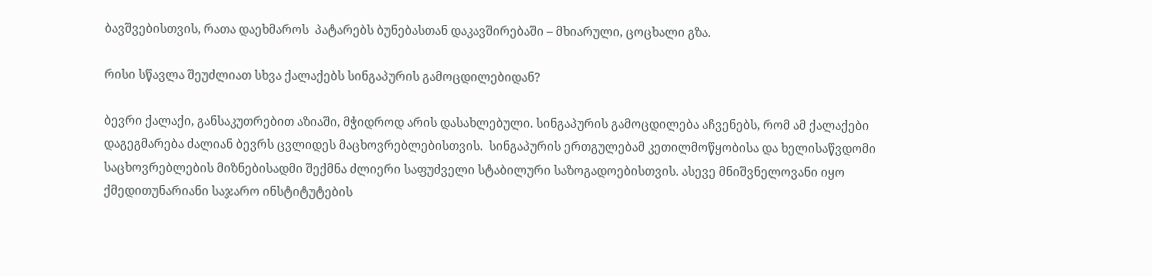ბავშვებისთვის, რათა დაეხმაროს  პატარებს ბუნებასთან დაკავშირებაში – მხიარული, ცოცხალი გზა.

რისი სწავლა შეუძლიათ სხვა ქალაქებს სინგაპურის გამოცდილებიდან?

ბევრი ქალაქი, განსაკუთრებით აზიაში, მჭიდროდ არის დასახლებული. სინგაპურის გამოცდილება აჩვენებს, რომ ამ ქალაქები დაგეგმარება ძალიან ბევრს ცვლიდეს მაცხოვრებლებისთვის.  სინგაპურის ერთგულებამ კეთილმოწყობისა და ხელისაწვდომი საცხოვრებლების მიზნებისადმი შექმნა ძლიერი საფუძველი სტაბილური საზოგადოებისთვის. ასევე მნიშვნელოვანი იყო ქმედითუნარიანი საჯარო ინსტიტუტების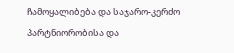ჩამოყალიბება და საჯარო-კერძო პარტნიორობისა და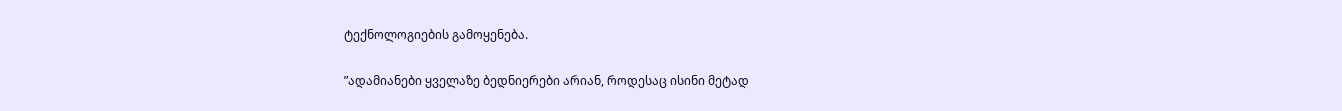ტექნოლოგიების გამოყენება.

”ადამიანები ყველაზე ბედნიერები არიან, როდესაც ისინი მეტად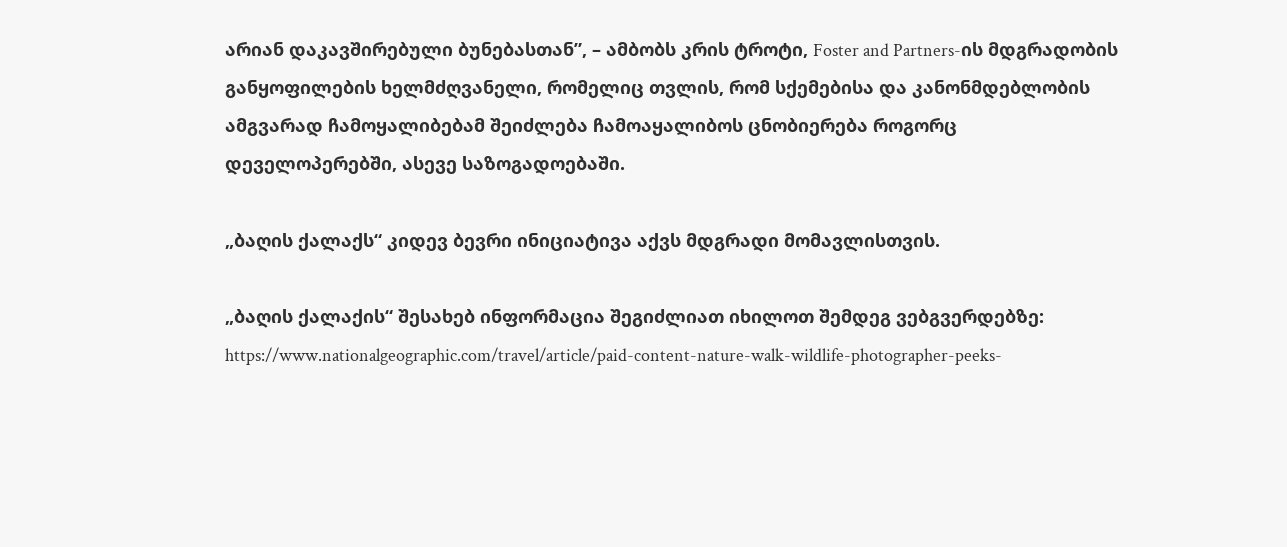არიან დაკავშირებული ბუნებასთან”, – ამბობს კრის ტროტი, Foster and Partners-ის მდგრადობის განყოფილების ხელმძღვანელი, რომელიც თვლის, რომ სქემებისა და კანონმდებლობის ამგვარად ჩამოყალიბებამ შეიძლება ჩამოაყალიბოს ცნობიერება როგორც დეველოპერებში, ასევე საზოგადოებაში.

„ბაღის ქალაქს“ კიდევ ბევრი ინიციატივა აქვს მდგრადი მომავლისთვის.

„ბაღის ქალაქის“ შესახებ ინფორმაცია შეგიძლიათ იხილოთ შემდეგ ვებგვერდებზე: https://www.nationalgeographic.com/travel/article/paid-content-nature-walk-wildlife-photographer-peeks-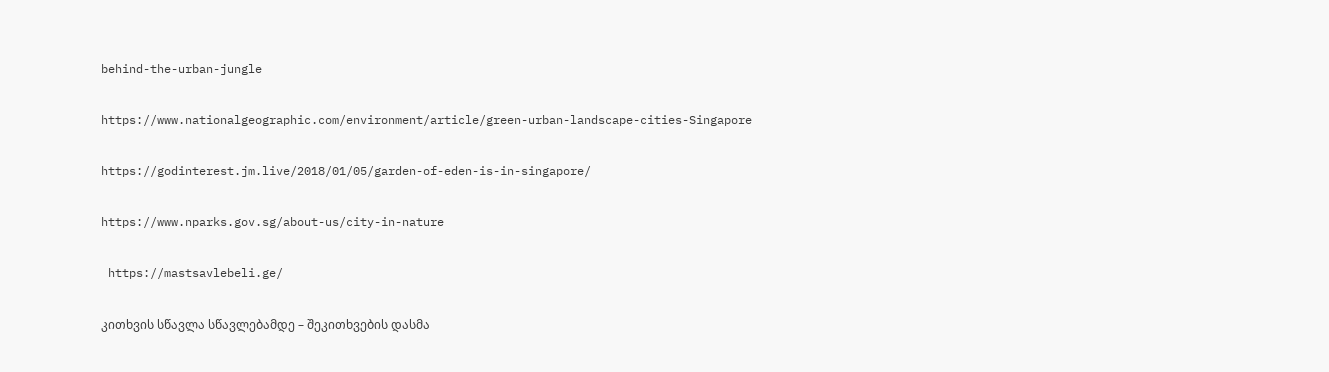behind-the-urban-jungle

https://www.nationalgeographic.com/environment/article/green-urban-landscape-cities-Singapore

https://godinterest.jm.live/2018/01/05/garden-of-eden-is-in-singapore/

https://www.nparks.gov.sg/about-us/city-in-nature

 https://mastsavlebeli.ge/

კითხვის სწავლა სწავლებამდე – შეკითხვების დასმა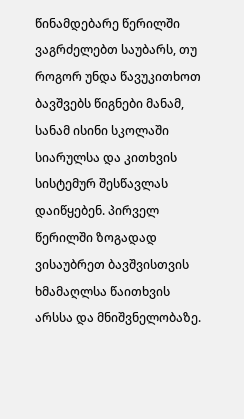წინამდებარე წერილში ვაგრძელებთ საუბარს, თუ როგორ უნდა წავუკითხოთ ბავშვებს წიგნები მანამ, სანამ ისინი სკოლაში სიარულსა და კითხვის სისტემურ შესწავლას დაიწყებენ. პირველ წერილში ზოგადად ვისაუბრეთ ბავშვისთვის ხმამაღლსა წაითხვის არსსა და მნიშვნელობაზე.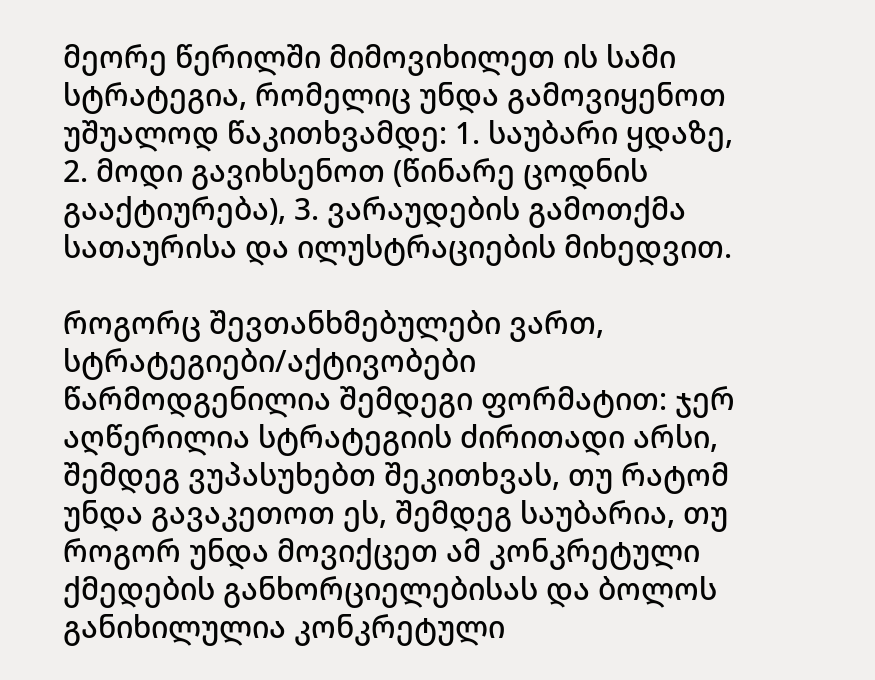მეორე წერილში მიმოვიხილეთ ის სამი სტრატეგია, რომელიც უნდა გამოვიყენოთ უშუალოდ წაკითხვამდე: 1. საუბარი ყდაზე, 2. მოდი გავიხსენოთ (წინარე ცოდნის გააქტიურება), 3. ვარაუდების გამოთქმა სათაურისა და ილუსტრაციების მიხედვით.

როგორც შევთანხმებულები ვართ, სტრატეგიები/აქტივობები წარმოდგენილია შემდეგი ფორმატით: ჯერ აღწერილია სტრატეგიის ძირითადი არსი, შემდეგ ვუპასუხებთ შეკითხვას, თუ რატომ უნდა გავაკეთოთ ეს, შემდეგ საუბარია, თუ როგორ უნდა მოვიქცეთ ამ კონკრეტული ქმედების განხორციელებისას და ბოლოს განიხილულია კონკრეტული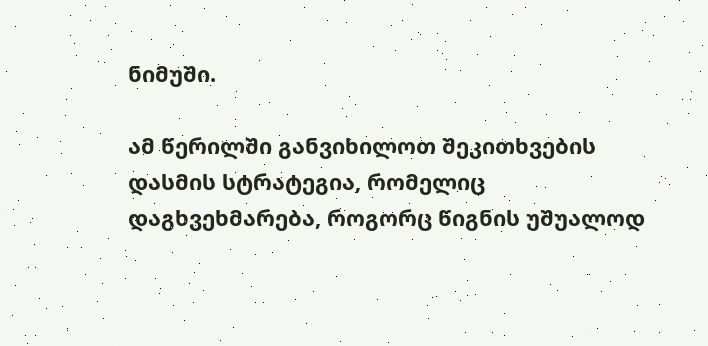ნიმუში.

ამ წერილში განვიხილოთ შეკითხვების დასმის სტრატეგია, რომელიც დაგხვეხმარება, როგორც წიგნის უშუალოდ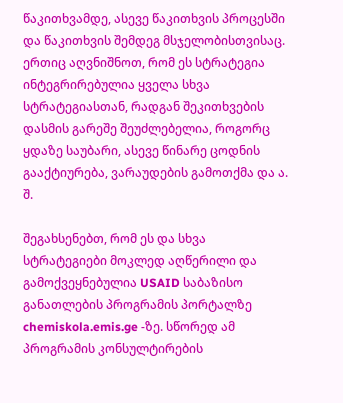წაკითხვამდე, ასევე წაკითხვის პროცესში და წაკითხვის შემდეგ მსჯელობისთვისაც. ერთიც აღვნიშნოთ, რომ ეს სტრატეგია ინტეგრირებულია ყველა სხვა სტრატეგიასთან, რადგან შეკითხვების დასმის გარეშე შეუძლებელია, როგორც ყდაზე საუბარი, ასევე წინარე ცოდნის გააქტიურება, ვარაუდების გამოთქმა და ა. შ.

შეგახსენებთ, რომ ეს და სხვა სტრატეგიები მოკლედ აღწერილი და გამოქვეყნებულია USAID საბაზისო განათლების პროგრამის პორტალზე chemiskola.emis.ge -ზე. სწორედ ამ პროგრამის კონსულტირების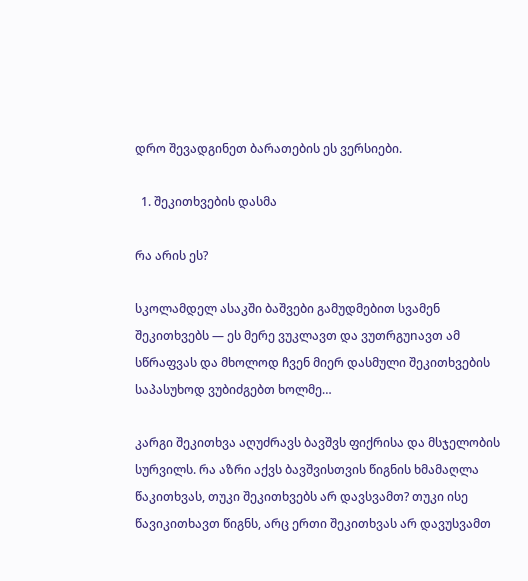დრო შევადგინეთ ბარათების ეს ვერსიები.

  1. შეკითხვების დასმა

რა არის ეს?

სკოლამდელ ასაკში ბაშვები გამუდმებით სვამენ შეკითხვებს — ეს მერე ვუკლავთ და ვუთრგუnავთ ამ სწრაფვას და მხოლოდ ჩვენ მიერ დასმული შეკითხვების საპასუხოდ ვუბიძგებთ ხოლმე…

კარგი შეკითხვა აღუძრავს ბავშვს ფიქრისა და მსჯელობის სურვილს. რა აზრი აქვს ბავშვისთვის წიგნის ხმამაღლა წაკითხვას, თუკი შეკითხვებს არ დავსვამთ? თუკი ისე წავიკითხავთ წიგნს, არც ერთი შეკითხვას არ დავუსვამთ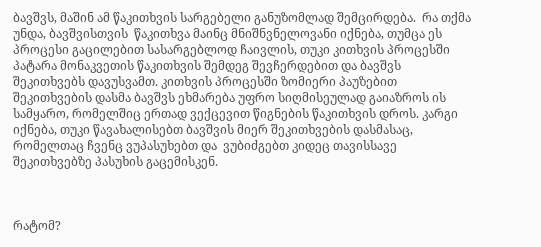ბავშვს, მაშინ ამ წაკითხვის სარგებელი განუზომლად შემცირდება.  რა თქმა უნდა, ბავშვისთვის  წაკითხვა მაინც მნიშნვნელოვანი იქნება, თუმცა ეს პროცესი გაცილებით სასარგებლოდ ჩაივლის, თუკი კითხვის პროცესში პატარა მონაკვეთის წაკითხვის შემდეგ შევჩერდებით და ბავშვს შეკითხვებს დავუსვამთ. კითხვის პროცესში ზომიერი პაუზებით შეკითხვების დასმა ბავშვს ეხმარება უფრო სიღმისეულად გაიაზროს ის სამყარო, რომელშიც ერთად ვექცევით წიგნების წაკითხვის დროს. კარგი იქნება, თუკი წავახალისებთ ბავშვის მიერ შეკითხვების დასმასაც, რომელთაც ჩვენც ვუპასუხებთ და  ვუბიძგებთ კიდეც თავისსავე შეკითხვებზე პასუხის გაცემისკენ.



რატომ?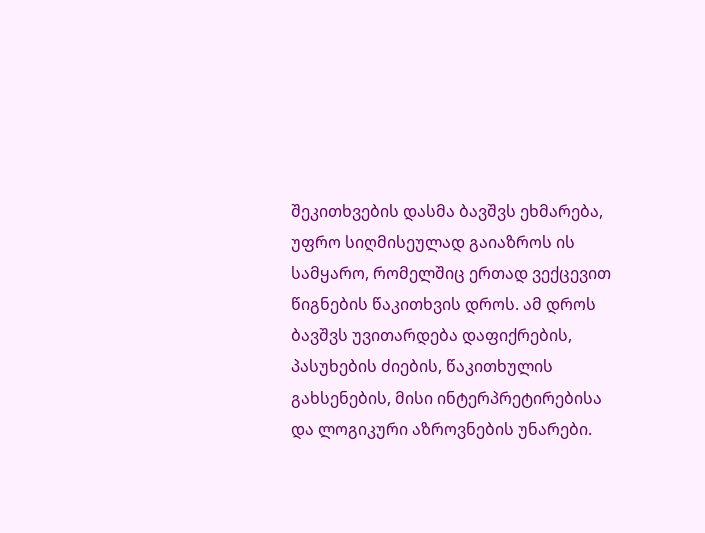შეკითხვების დასმა ბავშვს ეხმარება, უფრო სიღმისეულად გაიაზროს ის სამყარო, რომელშიც ერთად ვექცევით წიგნების წაკითხვის დროს. ამ დროს ბავშვს უვითარდება დაფიქრების, პასუხების ძიების, წაკითხულის გახსენების, მისი ინტერპრეტირებისა და ლოგიკური აზროვნების უნარები.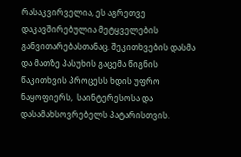რასაკვირველია, ეს აგრეთვე დაკავშირებულია მეტყველების განვითარებასთანაც. შეკითხვების დასმა და მათზე პასუხის გაცემა წიგნის წაკითხვის პროცესს ხდის უფრო ნაყოფიერს,  საინტერესოსა და დასამახსოვრებელს პატარისთვის.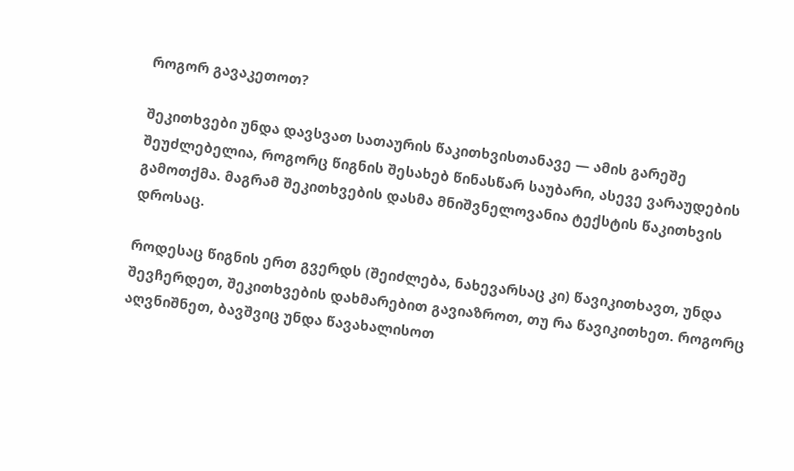როგორ გავაკეთოთ?

შეკითხვები უნდა დავსვათ სათაურის წაკითხვისთანავე — ამის გარეშე შეუძლებელია, როგორც წიგნის შესახებ წინასწარ საუბარი, ასევე ვარაუდების გამოთქმა. მაგრამ შეკითხვების დასმა მნიშვნელოვანია ტექსტის წაკითხვის დროსაც.

როდესაც წიგნის ერთ გვერდს (შეიძლება, ნახევარსაც კი) წავიკითხავთ, უნდა შევჩერდეთ, შეკითხვების დახმარებით გავიაზროთ, თუ რა წავიკითხეთ. როგორც აღვნიშნეთ, ბავშვიც უნდა წავახალისოთ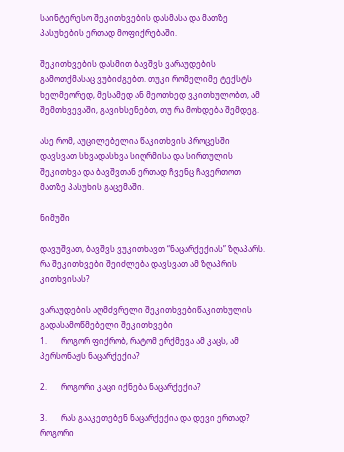საინტერესო შეკითხვების დასმასა და მათზე პასუხების ერთად მოფიქრებაში.

შეკითხვების დასმით ბავშვს ვარაუდების გამოთქმასაც ვუბიძგებთ. თუკი რომელიმე ტექსტს ხელმეორედ, მესამედ ან მეოთხედ ვკითხულობთ, ამ შემთხვევაში, გავიხსენებთ, თუ რა მოხდება შემდეგ.

ასე რომ, აუცილებელია წაკითხვის პროცესში დავსვათ სხვადასხვა სიღრმისა და სირთულის შეკითხვა და ბავშვთან ერთად ჩვენც ჩავერთოთ მათზე პასუხის გაცემაში.

ნიმუში

დავუშვათ, ბავშვს ვუკითხავთ “ნაცარქექიას” ზღაპარს. რა შეკითხვები შეიძლება დავსვათ ამ ზღაპრის კითხვისას?

ვარაუდების აღმძვრელი შეკითხვებიწაკითხულის გადასამოწმებელი შეკითხვები
1.       როგორ ფიქრობ, რატომ ერქმევა ამ კაცს, ამ პერსონაჟს ნაცარქექია?

2.       როგორი კაცი იქნება ნაცარქექია?

3.       რას გააკეთებენ ნაცარქექია და დევი ერთად? როგორი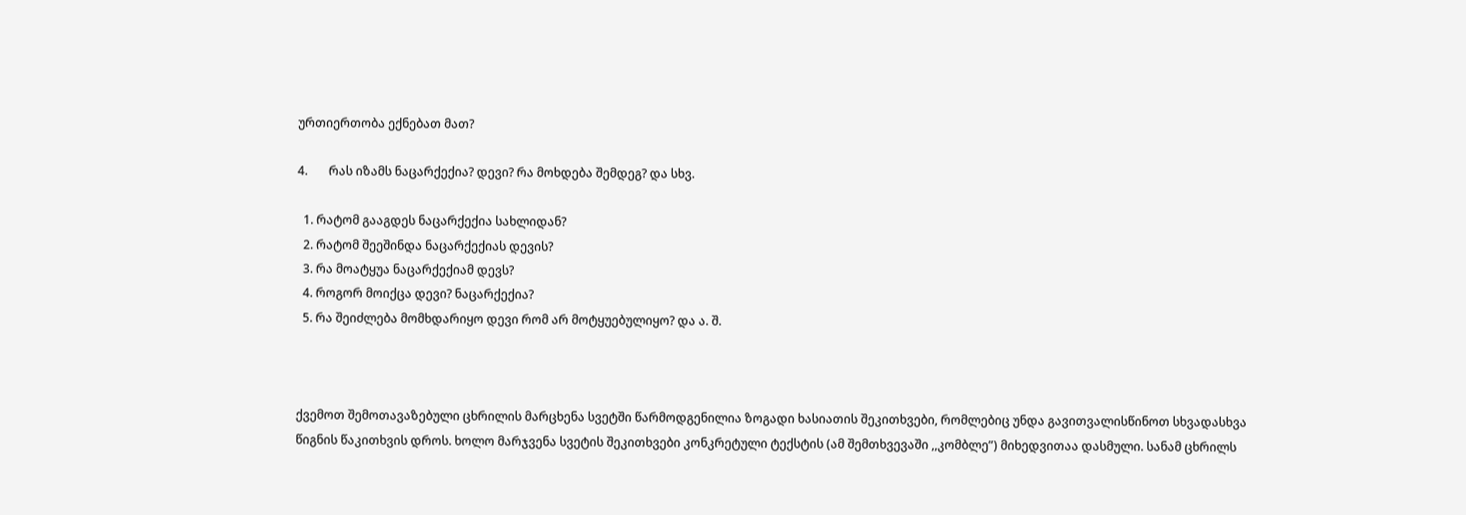ურთიერთობა ექნებათ მათ?

4.       რას იზამს ნაცარქექია? დევი? რა მოხდება შემდეგ? და სხვ.

  1. რატომ გააგდეს ნაცარქექია სახლიდან?
  2. რატომ შეეშინდა ნაცარქექიას დევის?
  3. რა მოატყუა ნაცარქექიამ დევს?
  4. როგორ მოიქცა დევი? ნაცარქექია?
  5. რა შეიძლება მომხდარიყო დევი რომ არ მოტყუებულიყო? და ა. შ.



ქვემოთ შემოთავაზებული ცხრილის მარცხენა სვეტში წარმოდგენილია ზოგადი ხასიათის შეკითხვები, რომლებიც უნდა გავითვალისწინოთ სხვადასხვა წიგნის წაკითხვის დროს. ხოლო მარჯვენა სვეტის შეკითხვები კონკრეტული ტექსტის (ამ შემთხვევაში ,,კომბლე”) მიხედვითაა დასმული. სანამ ცხრილს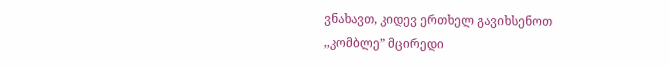ვნახავთ, კიდევ ერთხელ გავიხსენოთ ,,კომბლე” მცირედი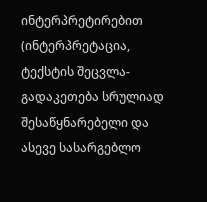ინტერპრეტირებით (ინტერპრეტაცია, ტექსტის შეცვლა-გადაკეთება სრულიად შესაწყნარებელი და ასევე სასარგებლო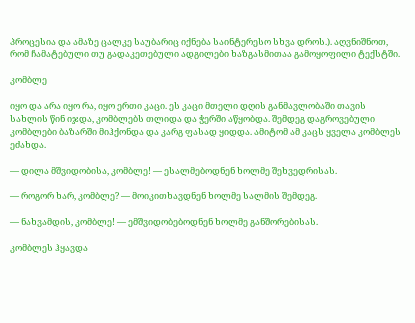პროცესია და ამაზე ცალკე საუბარიც იქნება საინტერესო სხვა დროს.). აღვნიშნოთ, რომ ჩამატებული თუ გადაკეთებული ადგილები ხაზგასმითაა გამოყოფილი ტექსტში.

კომბლე

იყო და არა იყო რა, იყო ერთი კაცი. ეს კაცი მთელი დღის განმავლობაში თავის სახლის წინ იჯდა, კომბლებს თლიდა და ჭერში აწყობდა. შემდეგ დაგროვებული კომბლები ბაზარში მიჰქონდა და კარგ ფასად ყიდდა. ამიტომ ამ კაცს ყველა კომბლეს ეძახდა.

— დილა მშვიდობისა, კომბლე! — ესალმებოდნენ ხოლმე შეხვედრისას.

— როგორ ხარ, კომბლე? — მოიკითხავდნენ ხოლმე სალმის შემდეგ.

— ნახვამდის, კომბლე! — ემშვიდობებოდნენ ხოლმე განშორებისას.

კომბლეს ჰყავდა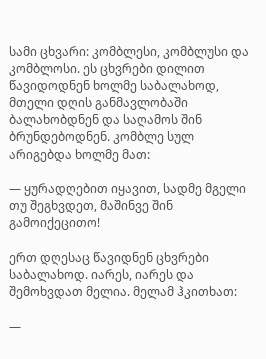სამი ცხვარი: კომბლესი, კომბლუსი და კომბლოსი. ეს ცხვრები დილით წავიდოდნენ ხოლმე საბალახოდ, მთელი დღის განმავლობაში ბალახობდნენ და საღამოს შინ ბრუნდებოდნენ. კომბლე სულ არიგებდა ხოლმე მათ:

— ყურადღებით იყავით, სადმე მგელი თუ შეგხვდეთ, მაშინვე შინ გამოიქეცითო!

ერთ დღესაც წავიდნენ ცხვრები საბალახოდ. იარეს, იარეს და შემოხვდათ მელია. მელამ ჰკითხათ:

—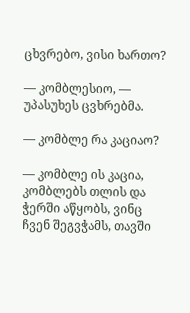ცხვრებო, ვისი ხართო?

— კომბლესიო, — უპასუხეს ცვხრებმა.

— კომბლე რა კაციაო?

— კომბლე ის კაცია, კომბლებს თლის და ჭერში აწყობს, ვინც ჩვენ შეგვჭამს, თავში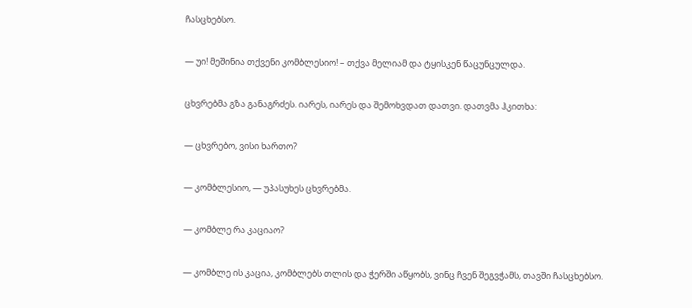ჩასცხებსო.

— უი! მეშინია თქვენი კომბლესიო! – თქვა მელიამ და ტყისკენ წაცუნცულდა.

ცხვრებმა გზა განაგრძეს. იარეს, იარეს და შემოხვდათ დათვი. დათვმა ჰკითხა:

— ცხვრებო, ვისი ხართო?

— კომბლესიო, — უპასუხეს ცხვრებმა.

— კომბლე რა კაციაო?

— კომბლე ის კაცია, კომბლებს თლის და ჭერში აწყობს, ვინც ჩვენ შეგვჭამს, თავში ჩასცხებსო.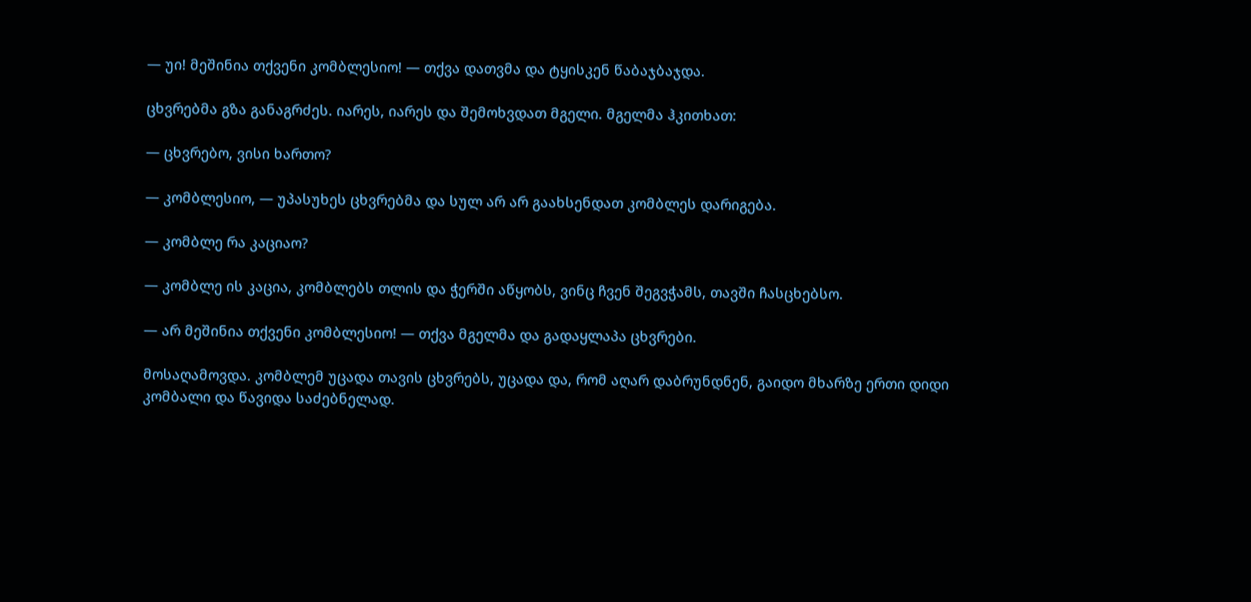— უი! მეშინია თქვენი კომბლესიო! — თქვა დათვმა და ტყისკენ წაბაჯბაჯდა.

ცხვრებმა გზა განაგრძეს. იარეს, იარეს და შემოხვდათ მგელი. მგელმა ჰკითხათ:

— ცხვრებო, ვისი ხართო?

— კომბლესიო, — უპასუხეს ცხვრებმა და სულ არ არ გაახსენდათ კომბლეს დარიგება.

— კომბლე რა კაციაო?

— კომბლე ის კაცია, კომბლებს თლის და ჭერში აწყობს, ვინც ჩვენ შეგვჭამს, თავში ჩასცხებსო.

— არ მეშინია თქვენი კომბლესიო! — თქვა მგელმა და გადაყლაპა ცხვრები.

მოსაღამოვდა. კომბლემ უცადა თავის ცხვრებს, უცადა და, რომ აღარ დაბრუნდნენ, გაიდო მხარზე ერთი დიდი კომბალი და წავიდა საძებნელად.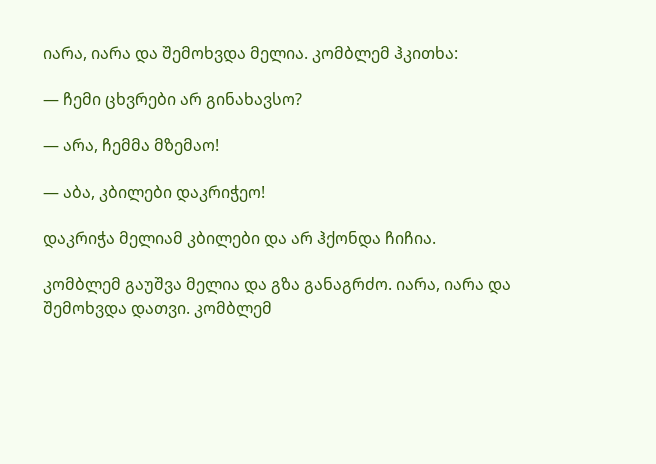იარა, იარა და შემოხვდა მელია. კომბლემ ჰკითხა:

— ჩემი ცხვრები არ გინახავსო?

— არა, ჩემმა მზემაო!

— აბა, კბილები დაკრიჭეო!

დაკრიჭა მელიამ კბილები და არ ჰქონდა ჩიჩია.

კომბლემ გაუშვა მელია და გზა განაგრძო. იარა, იარა და შემოხვდა დათვი. კომბლემ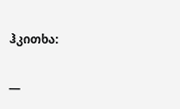ჰკითხა:

—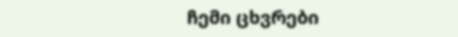ჩემი ცხვრები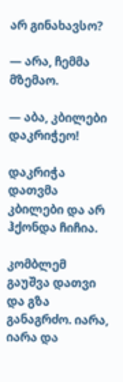არ გინახავსო?

— არა, ჩემმა მზემაო.

— აბა, კბილები დაკრიჭეო!

დაკრიჭა დათვმა კბილები და არ ჰქონდა ჩიჩია.

კომბლემ გაუშვა დათვი და გზა განაგრძო. იარა, იარა და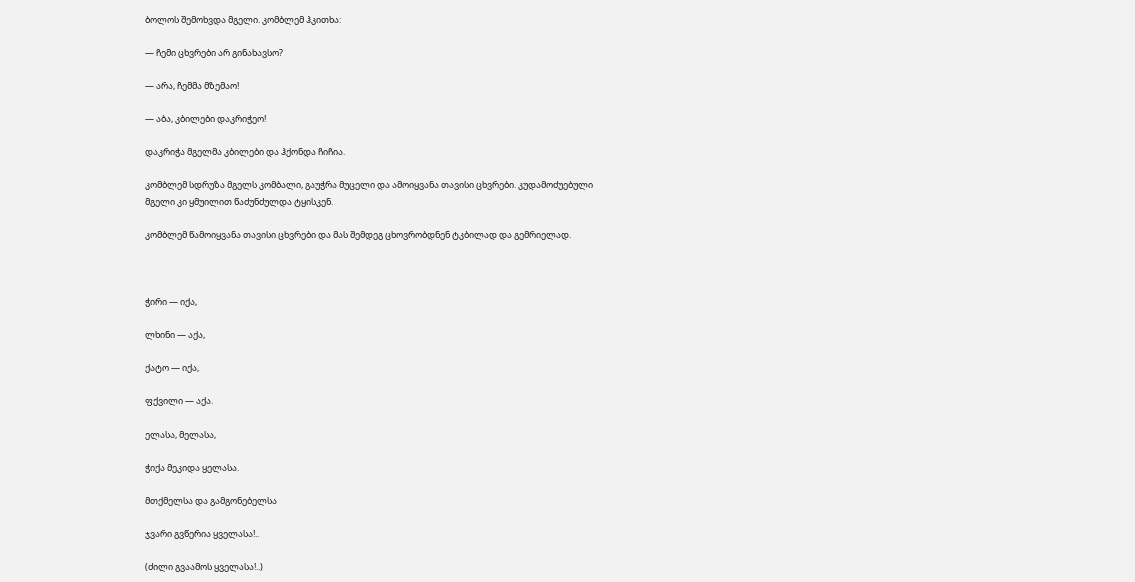ბოლოს შემოხვდა მგელი. კომბლემ ჰკითხა:

— ჩემი ცხვრები არ გინახავსო?

— არა, ჩემმა მზემაო!

— აბა, კბილები დაკრიჭეო!

დაკრიჭა მგელმა კბილები და ჰქონდა ჩიჩია.

კომბლემ სდრუზა მგელს კომბალი, გაუჭრა მუცელი და ამოიყვანა თავისი ცხვრები. კუდამოძუებული მგელი კი ყმუილით წაძუნძულდა ტყისკენ.

კომბლემ წამოიყვანა თავისი ცხვრები და მას შემდეგ ცხოვრობდნენ ტკბილად და გემრიელად.



ჭირი — იქა,

ლხინი — აქა,

ქატო — იქა,

ფქვილი — აქა.

ელასა, მელასა,

ჭიქა მეკიდა ყელასა.

მთქმელსა და გამგონებელსა

ჯვარი გვწერია ყველასა!..

(ძილი გვაამოს ყველასა!..)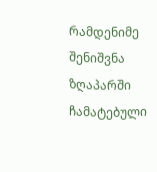რამდენიმე შენიშვნა ზღაპარში ჩამატებული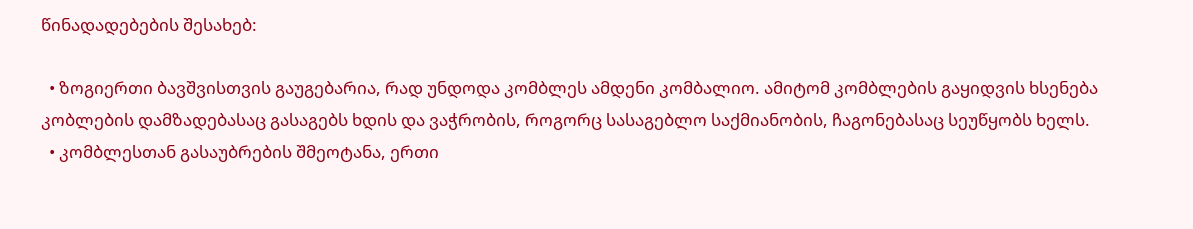წინადადებების შესახებ:

  • ზოგიერთი ბავშვისთვის გაუგებარია, რად უნდოდა კომბლეს ამდენი კომბალიო. ამიტომ კომბლების გაყიდვის ხსენება კობლების დამზადებასაც გასაგებს ხდის და ვაჭრობის, როგორც სასაგებლო საქმიანობის, ჩაგონებასაც სეუწყობს ხელს.
  • კომბლესთან გასაუბრების შმეოტანა, ერთი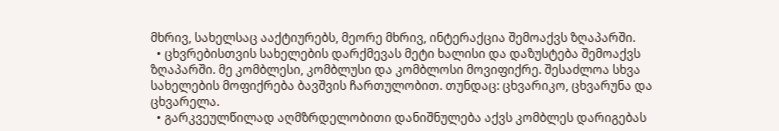მხრივ, სახელსაც ააქტიურებს, მეორე მხრივ, ინტერაქცია შემოაქვს ზღაპარში.
  • ცხვრებისთვის სახელების დარქმევას მეტი ხალისი და დაზუსტება შემოაქვს ზღაპარში. მე კომბლესი, კომბლუსი და კომბლოსი მოვიფიქრე. შესაძლოა სხვა სახელების მოფიქრება ბავშვის ჩართულობით. თუნდაც: ცხვარიკო, ცხვარუნა და ცხვარელა.
  • გარკვეულწილად აღმზრდელობითი დანიშნულება აქვს კომბლეს დარიგებას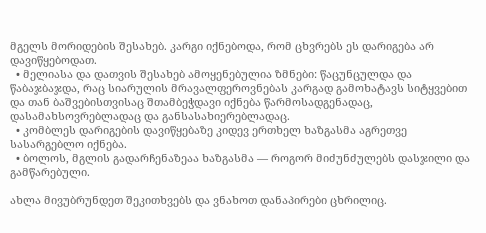მგელს მორიდების შესახებ. კარგი იქნებოდა, რომ ცხვრებს ეს დარიგება არ დავიწყებოდათ.
  • მელიასა და დათვის შესახებ ამოყენებულია ზმნები: წაცუნცულდა და წაბაჯბაჯდა, რაც სიარულის მრავალფეროვნებას კარგად გამოხატავს სიტყვებით და თან ბაშვებისთვისაც შთამბეჭდავი იქნება წარმოსადგენადაც, დასამახსოვრებლადაც და განსასახიერებლადაც.
  • კომბლეს დარიგების დავიწყებაზე კიდევ ერთხელ ხაზგასმა აგრეთვე სასარგებლო იქნება.
  • ბოლოს, მგლის გადარჩენაზეაა ხაზგასმა — როგორ მიძუნძულებს დასჯილი და გამწარებული.

ახლა მივუბრუნდეთ შეკითხვებს და ვნახოთ დანაპირები ცხრილიც.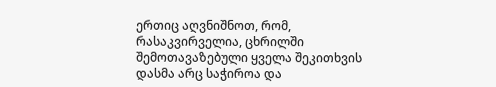ერთიც აღვნიშნოთ, რომ, რასაკვირველია, ცხრილში შემოთავაზებული ყველა შეკითხვის დასმა არც საჭიროა და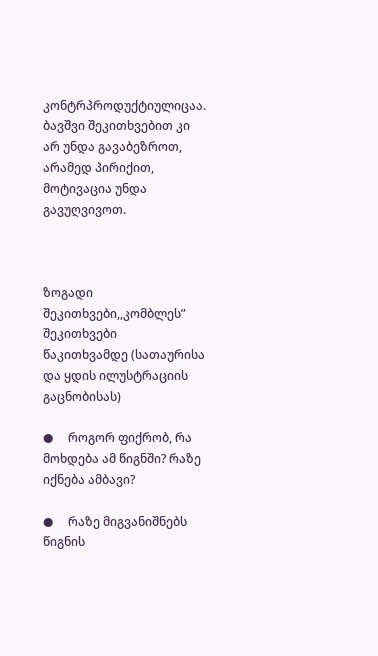კონტრპროდუქტიულიცაა. ბავშვი შეკითხვებით კი არ უნდა გავაბეზროთ, არამედ პირიქით, მოტივაცია უნდა გავუღვივოთ.



ზოგადი შეკითხვები,,კომბლეს” შეკითხვები
წაკითხვამდე (სათაურისა და ყდის ილუსტრაციის გაცნობისას)

●     როგორ ფიქრობ, რა მოხდება ამ წიგნში? რაზე იქნება ამბავი?

●     რაზე მიგვანიშნებს წიგნის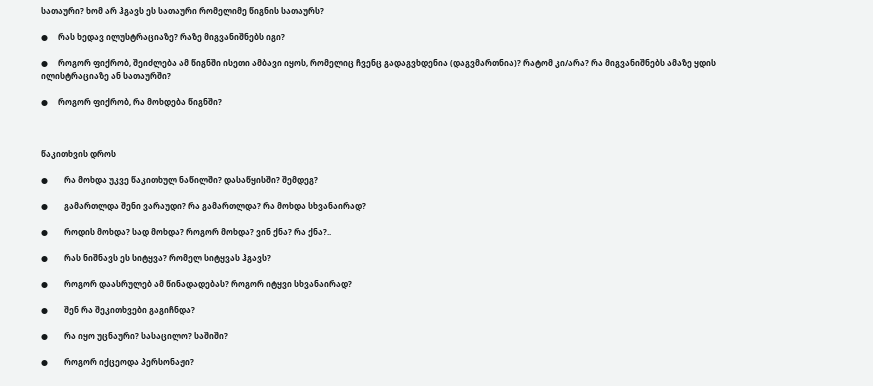სათაური? ხომ არ ჰგავს ეს სათაური რომელიმე წიგნის სათაურს?

●     რას ხედავ ილუსტრაციაზე? რაზე მიგვანიშნებს იგი?

●     როგორ ფიქრობ, შეიძლება ამ წიგნში ისეთი ამბავი იყოს, რომელიც ჩვენც გადაგვხდენია (დაგვმართნია)? რატომ კი/არა? რა მიგვანიშნებს ამაზე ყდის ილისტრაციაზე ან სათაურში?

●     როგორ ფიქრობ, რა მოხდება წიგნში?



წაკითხვის დროს

●        რა მოხდა უკვე წაკითხულ ნაწილში? დასაწყისში? შემდეგ?

●        გამართლდა შენი ვარაუდი? რა გამართლდა? რა მოხდა სხვანაირად?

●        როდის მოხდა? სად მოხდა? როგორ მოხდა? ვინ ქნა? რა ქნა?..

●        რას ნიშნავს ეს სიტყვა? რომელ სიტყვას ჰგავს?

●        როგორ დაასრულებ ამ წინადადებას? როგორ იტყვი სხვანაირად?

●        შენ რა შეკითხვები გაგიჩნდა?

●        რა იყო უცნაური? სასაცილო? საშიში?

●        როგორ იქცეოდა პერსონაჟი?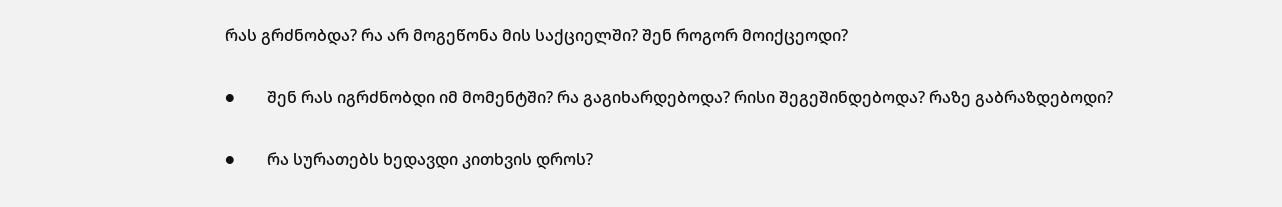რას გრძნობდა? რა არ მოგეწონა მის საქციელში? შენ როგორ მოიქცეოდი?

●        შენ რას იგრძნობდი იმ მომენტში? რა გაგიხარდებოდა? რისი შეგეშინდებოდა? რაზე გაბრაზდებოდი?

●        რა სურათებს ხედავდი კითხვის დროს?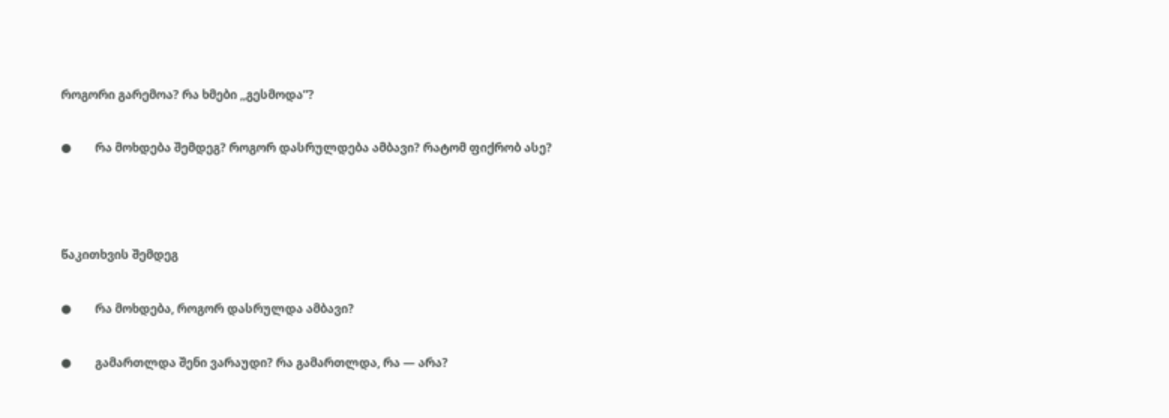როგორი გარემოა? რა ხმები ,,გესმოდა”?

●        რა მოხდება შემდეგ? როგორ დასრულდება ამბავი? რატომ ფიქრობ ასე?



წაკითხვის შემდეგ

●        რა მოხდება, როგორ დასრულდა ამბავი?

●        გამართლდა შენი ვარაუდი? რა გამართლდა, რა — არა?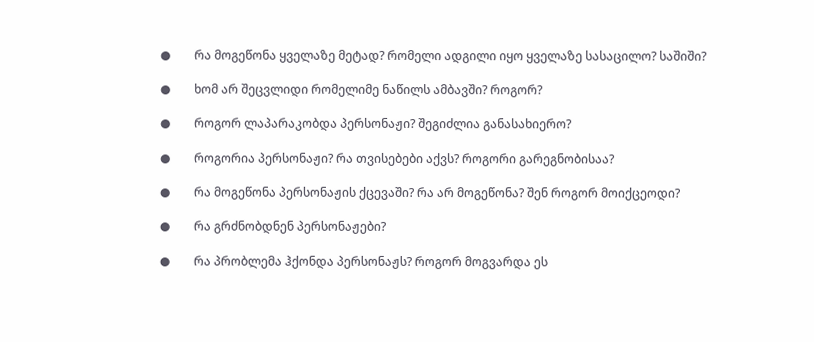●        რა მოგეწონა ყველაზე მეტად? რომელი ადგილი იყო ყველაზე სასაცილო? საშიში?

●        ხომ არ შეცვლიდი რომელიმე ნაწილს ამბავში? როგორ?

●        როგორ ლაპარაკობდა პერსონაჟი? შეგიძლია განასახიერო?

●        როგორია პერსონაჟი? რა თვისებები აქვს? როგორი გარეგნობისაა?

●        რა მოგეწონა პერსონაჟის ქცევაში? რა არ მოგეწონა? შენ როგორ მოიქცეოდი?

●        რა გრძნობდნენ პერსონაჟები?

●        რა პრობლემა ჰქონდა პერსონაჟს? როგორ მოგვარდა ეს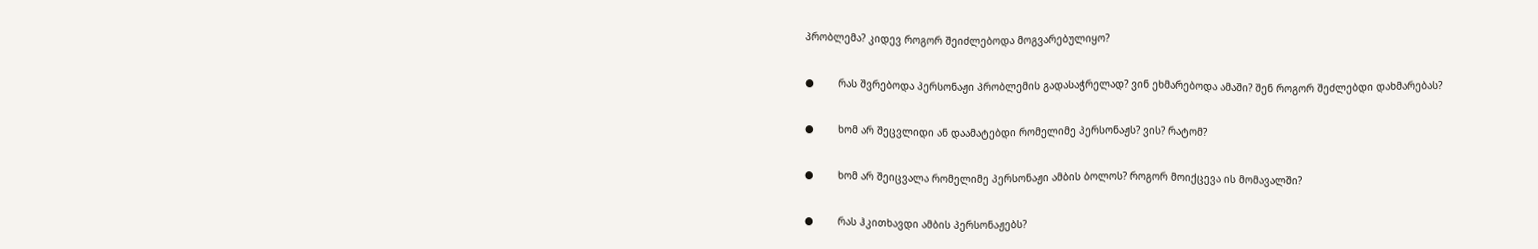პრობლემა? კიდევ როგორ შეიძლებოდა მოგვარებულიყო?

●        რას შვრებოდა პერსონაჟი პრობლემის გადასაჭრელად? ვინ ეხმარებოდა ამაში? შენ როგორ შეძლებდი დახმარებას?

●        ხომ არ შეცვლიდი ან დაამატებდი რომელიმე პერსონაჟს? ვის? რატომ?

●        ხომ არ შეიცვალა რომელიმე პერსონაჟი ამბის ბოლოს? როგორ მოიქცევა ის მომავალში?

●        რას ჰკითხავდი ამბის პერსონაჟებს?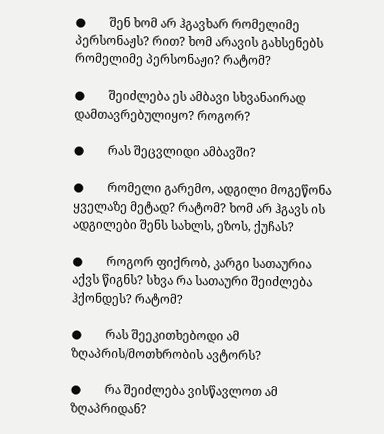●        შენ ხომ არ ჰგავხარ რომელიმე პერსონაჟს? რით? ხომ არავის გახსენებს რომელიმე პერსონაჟი? რატომ?

●        შეიძლება ეს ამბავი სხვანაირად დამთავრებულიყო? როგორ?

●        რას შეცვლიდი ამბავში?

●        რომელი გარემო, ადგილი მოგეწონა ყველაზე მეტად? რატომ? ხომ არ ჰგავს ის ადგილები შენს სახლს, ეზოს, ქუჩას?

●        როგორ ფიქრობ, კარგი სათაურია აქვს წიგნს? სხვა რა სათაური შეიძლება ჰქონდეს? რატომ?

●        რას შეეკითხებოდი ამ ზღაპრის/მოთხრობის ავტორს?

●        რა შეიძლება ვისწავლოთ ამ ზღაპრიდან?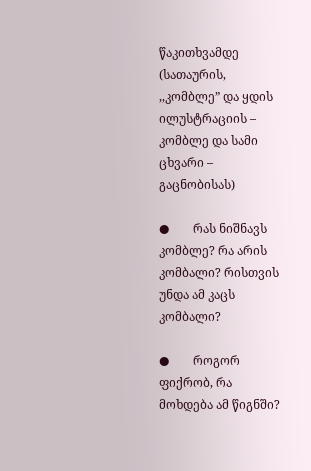წაკითხვამდე (სათაურის, ,,კომბლე” და ყდის ილუსტრაციის – კომბლე და სამი ცხვარი – გაცნობისას)

●        რას ნიშნავს კომბლე? რა არის კომბალი? რისთვის უნდა ამ კაცს კომბალი?

●        როგორ ფიქრობ, რა მოხდება ამ წიგნში?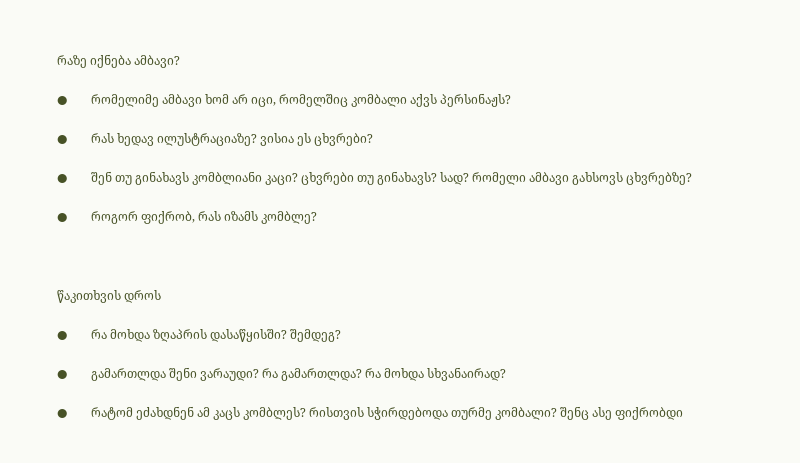რაზე იქნება ამბავი?

●        რომელიმე ამბავი ხომ არ იცი, რომელშიც კომბალი აქვს პერსინაჟს?

●        რას ხედავ ილუსტრაციაზე? ვისია ეს ცხვრები?

●        შენ თუ გინახავს კომბლიანი კაცი? ცხვრები თუ გინახავს? სად? რომელი ამბავი გახსოვს ცხვრებზე?

●        როგორ ფიქრობ, რას იზამს კომბლე?



წაკითხვის დროს

●        რა მოხდა ზღაპრის დასაწყისში? შემდეგ?

●        გამართლდა შენი ვარაუდი? რა გამართლდა? რა მოხდა სხვანაირად?

●        რატომ ეძახდნენ ამ კაცს კომბლეს? რისთვის სჭირდებოდა თურმე კომბალი? შენც ასე ფიქრობდი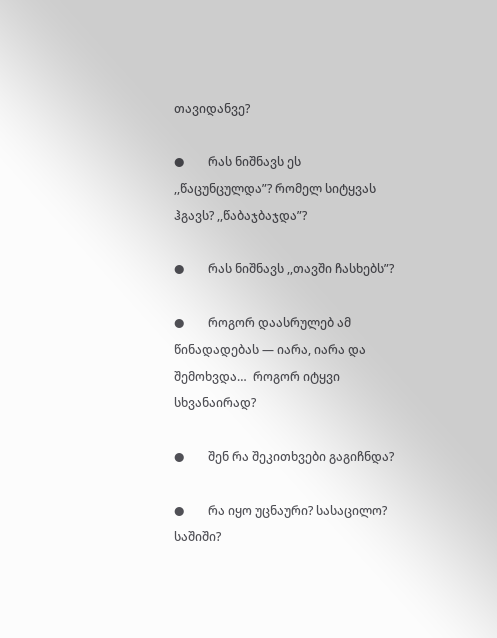თავიდანვე?

●        რას ნიშნავს ეს ,,წაცუნცულდა”? რომელ სიტყვას ჰგავს? ,,წაბაჯბაჯდა”?

●        რას ნიშნავს ,,თავში ჩასხებს”?

●        როგორ დაასრულებ ამ წინადადებას — იარა, იარა და შემოხვდა…  როგორ იტყვი სხვანაირად?

●        შენ რა შეკითხვები გაგიჩნდა?

●        რა იყო უცნაური? სასაცილო? საშიში?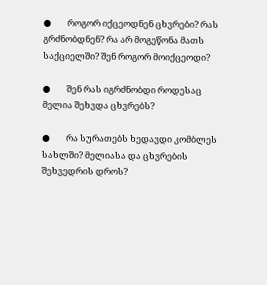●        როგორ იქცეოდნენ ცხვრები? რას გრძნობდნენ? რა არ მოგეწონა მათს საქციელში? შენ როგორ მოიქცეოდი?

●        შენ რას იგრძნობდი როდესაც მელია შეხვდა ცხვრებს?

●        რა სურათებს ხედავდი კომბლეს სახლში? მელიასა და ცხვრების შეხვედრის დროს?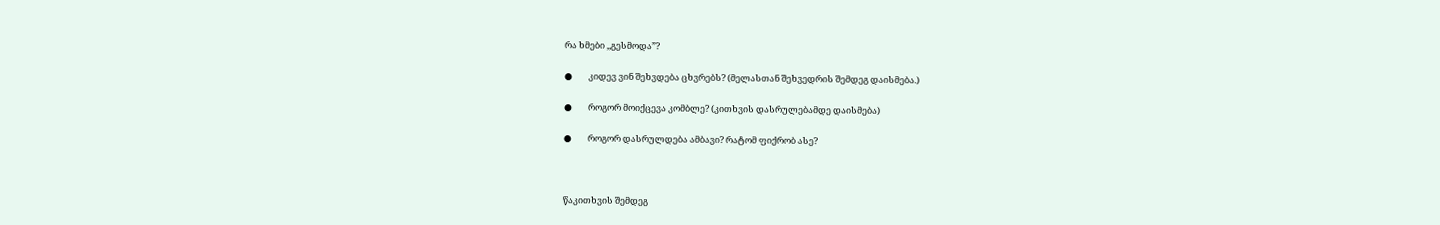რა ხმები ,,გესმოდა”?

●        კიდევ ვინ შეხვდება ცხვრებს? (მელასთან შეხვედრის შემდეგ დაისმება.)

●        როგორ მოიქცევა კომბლე? (კითხვის დასრულებამდე დაისმება)

●        როგორ დასრულდება ამბავი? რატომ ფიქრობ ასე?



წაკითხვის შემდეგ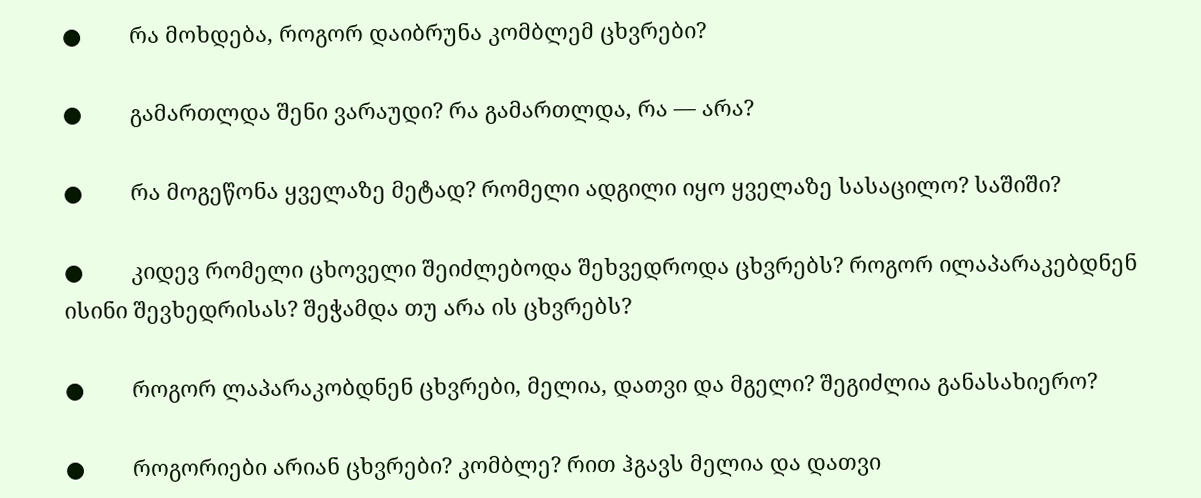●        რა მოხდება, როგორ დაიბრუნა კომბლემ ცხვრები?

●        გამართლდა შენი ვარაუდი? რა გამართლდა, რა — არა?

●        რა მოგეწონა ყველაზე მეტად? რომელი ადგილი იყო ყველაზე სასაცილო? საშიში?

●        კიდევ რომელი ცხოველი შეიძლებოდა შეხვედროდა ცხვრებს? როგორ ილაპარაკებდნენ ისინი შევხედრისას? შეჭამდა თუ არა ის ცხვრებს?

●        როგორ ლაპარაკობდნენ ცხვრები, მელია, დათვი და მგელი? შეგიძლია განასახიერო?

●        როგორიები არიან ცხვრები? კომბლე? რით ჰგავს მელია და დათვი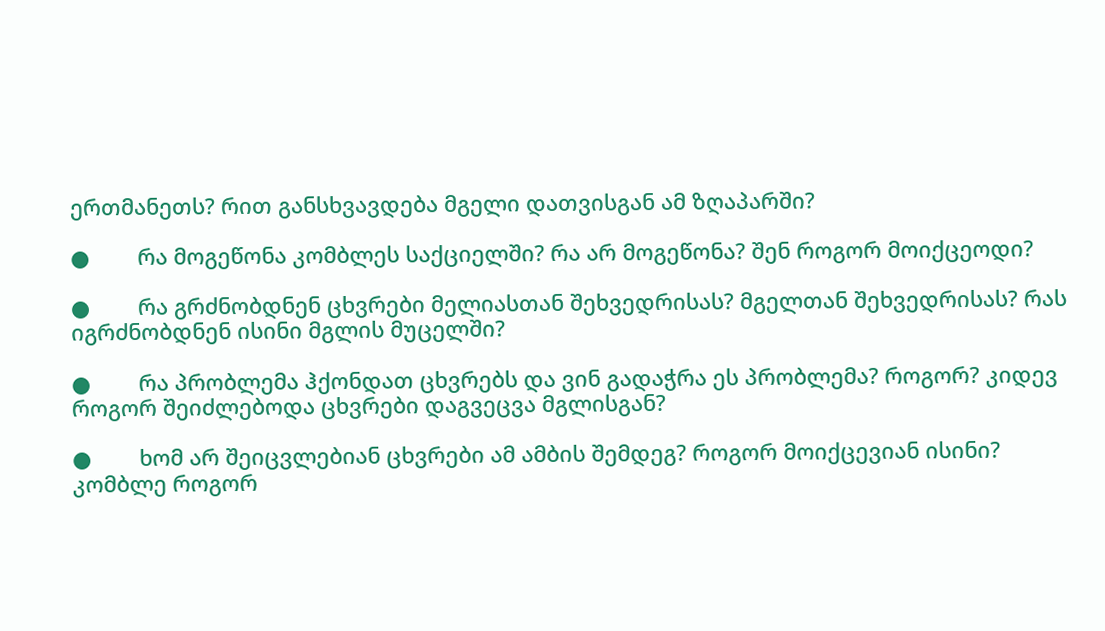ერთმანეთს? რით განსხვავდება მგელი დათვისგან ამ ზღაპარში?

●        რა მოგეწონა კომბლეს საქციელში? რა არ მოგეწონა? შენ როგორ მოიქცეოდი?

●        რა გრძნობდნენ ცხვრები მელიასთან შეხვედრისას? მგელთან შეხვედრისას? რას იგრძნობდნენ ისინი მგლის მუცელში?

●        რა პრობლემა ჰქონდათ ცხვრებს და ვინ გადაჭრა ეს პრობლემა? როგორ? კიდევ როგორ შეიძლებოდა ცხვრები დაგვეცვა მგლისგან?

●        ხომ არ შეიცვლებიან ცხვრები ამ ამბის შემდეგ? როგორ მოიქცევიან ისინი? კომბლე როგორ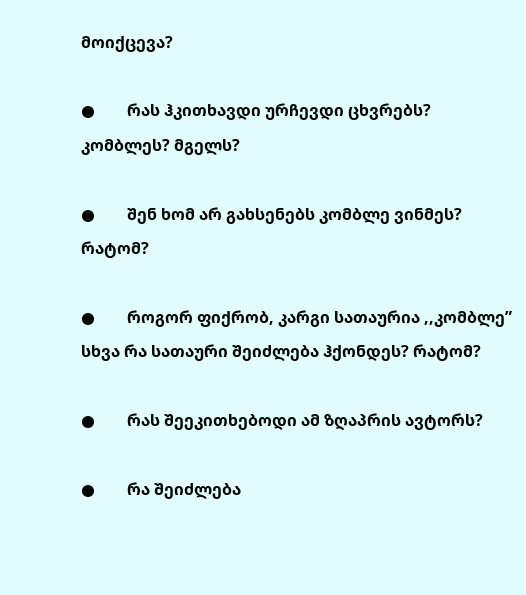მოიქცევა?

●        რას ჰკითხავდი ურჩევდი ცხვრებს? კომბლეს? მგელს?

●        შენ ხომ არ გახსენებს კომბლე ვინმეს? რატომ?

●        როგორ ფიქრობ, კარგი სათაურია ,,კომბლე” სხვა რა სათაური შეიძლება ჰქონდეს? რატომ?

●        რას შეეკითხებოდი ამ ზღაპრის ავტორს?

●        რა შეიძლება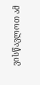ვისწავლოთ ამ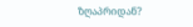ზღაპრიდან?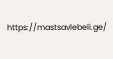https://mastsavlebeli.ge/